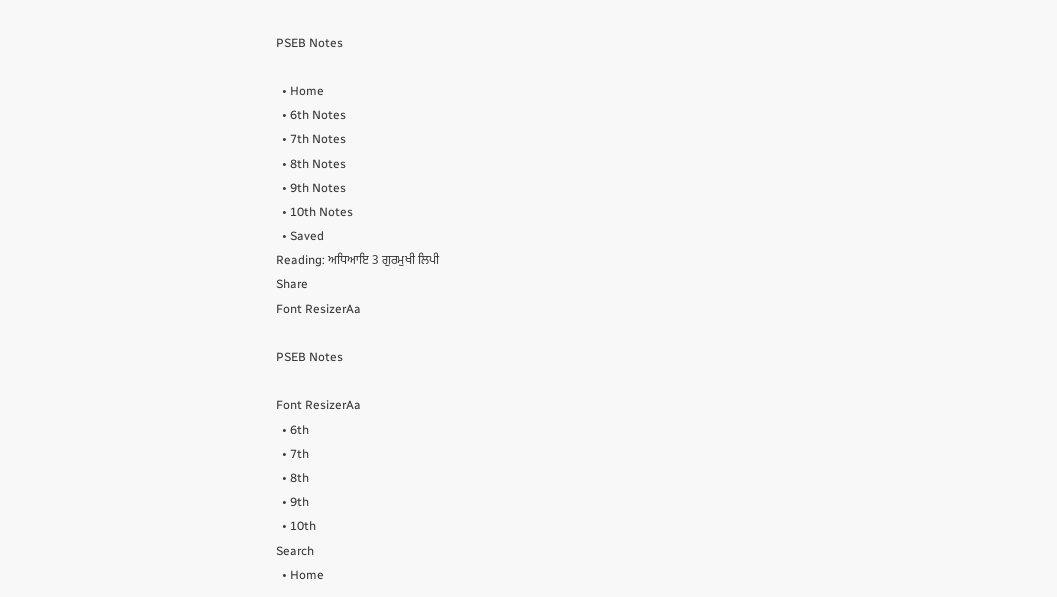PSEB Notes

  • Home
  • 6th Notes
  • 7th Notes
  • 8th Notes
  • 9th Notes
  • 10th Notes
  • Saved
Reading: ਅਧਿਆਇ 3 ਗੁਰਮੁਖੀ ਲਿਪੀ
Share
Font ResizerAa

PSEB Notes

Font ResizerAa
  • 6th
  • 7th
  • 8th
  • 9th
  • 10th
Search
  • Home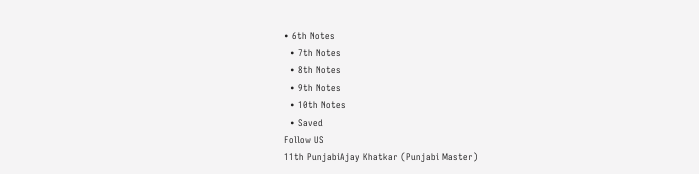• 6th Notes
  • 7th Notes
  • 8th Notes
  • 9th Notes
  • 10th Notes
  • Saved
Follow US
11th PunjabiAjay Khatkar (Punjabi Master)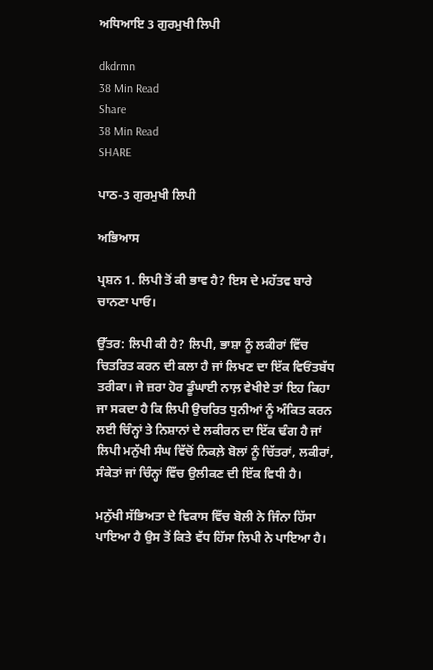ਅਧਿਆਇ 3 ਗੁਰਮੁਖੀ ਲਿਪੀ

dkdrmn
38 Min Read
Share
38 Min Read
SHARE

ਪਾਠ-3 ਗੁਰਮੁਖੀ ਲਿਪੀ

ਅਭਿਆਸ

ਪ੍ਰਸ਼ਨ 1. ਲਿਪੀ ਤੋਂ ਕੀ ਭਾਵ ਹੈ? ਇਸ ਦੇ ਮਹੱਤਵ ਬਾਰੇ ਚਾਨਣਾ ਪਾਓ।

ਉੱਤਰ: ਲਿਪੀ ਕੀ ਹੈ? ਲਿਪੀ, ਭਾਸ਼ਾ ਨੂੰ ਲਕੀਰਾਂ ਵਿੱਚ ਚਿਤਰਿਤ ਕਰਨ ਦੀ ਕਲਾ ਹੈ ਜਾਂ ਲਿਖਣ ਦਾ ਇੱਕ ਵਿਓਂਤਬੱਧ ਤਰੀਕਾ। ਜੇ ਜ਼ਰਾ ਹੋਰ ਡੂੰਘਾਈ ਨਾਲ਼ ਵੇਖੀਏ ਤਾਂ ਇਹ ਕਿਹਾ ਜਾ ਸਕਦਾ ਹੈ ਕਿ ਲਿਪੀ ਉਚਰਿਤ ਧੁਨੀਆਂ ਨੂੰ ਅੰਕਿਤ ਕਰਨ ਲਈ ਚਿੰਨ੍ਹਾਂ ਤੇ ਨਿਸ਼ਾਨਾਂ ਦੇ ਲਕੀਰਨ ਦਾ ਇੱਕ ਢੰਗ ਹੈ ਜਾਂ ਲਿਪੀ ਮਨੁੱਖੀ ਸੰਘ ਵਿੱਚੋਂ ਨਿਕਲ਼ੇ ਬੋਲਾਂ ਨੂੰ ਚਿੱਤਰਾਂ, ਲਕੀਰਾਂ, ਸੰਕੇਤਾਂ ਜਾਂ ਚਿੰਨ੍ਹਾਂ ਵਿੱਚ ਉਲੀਕਣ ਦੀ ਇੱਕ ਵਿਧੀ ਹੈ।

ਮਨੁੱਖੀ ਸੱਭਿਅਤਾ ਦੇ ਵਿਕਾਸ ਵਿੱਚ ਬੋਲੀ ਨੇ ਜਿੰਨਾ ਹਿੱਸਾ ਪਾਇਆ ਹੈ ਉਸ ਤੋਂ ਕਿਤੇ ਵੱਧ ਹਿੱਸਾ ਲਿਪੀ ਨੇ ਪਾਇਆ ਹੈ।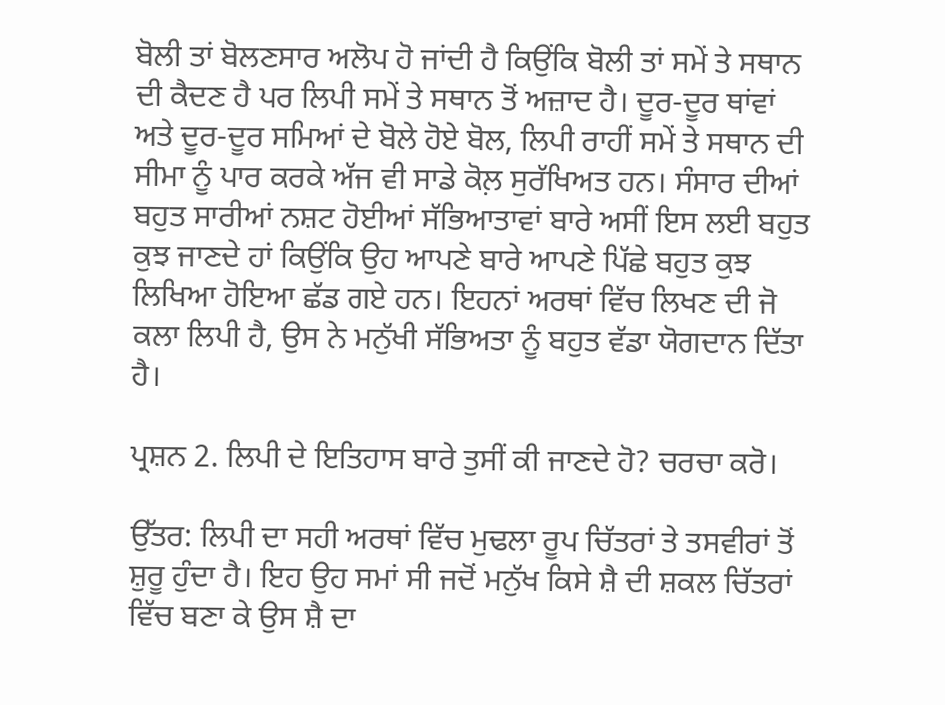ਬੋਲੀ ਤਾਂ ਬੋਲਣਸਾਰ ਅਲੋਪ ਹੋ ਜਾਂਦੀ ਹੈ ਕਿਉਂਕਿ ਬੋਲੀ ਤਾਂ ਸਮੇਂ ਤੇ ਸਥਾਨ ਦੀ ਕੈਦਣ ਹੈ ਪਰ ਲਿਪੀ ਸਮੇਂ ਤੇ ਸਥਾਨ ਤੋਂ ਅਜ਼ਾਦ ਹੈ। ਦੂਰ-ਦੂਰ ਥਾਂਵਾਂ ਅਤੇ ਦੂਰ-ਦੂਰ ਸਮਿਆਂ ਦੇ ਬੋਲੇ ਹੋਏ ਬੋਲ, ਲਿਪੀ ਰਾਹੀਂ ਸਮੇਂ ਤੇ ਸਥਾਨ ਦੀ ਸੀਮਾ ਨੂੰ ਪਾਰ ਕਰਕੇ ਅੱਜ ਵੀ ਸਾਡੇ ਕੋਲ਼ ਸੁਰੱਖਿਅਤ ਹਨ। ਸੰਸਾਰ ਦੀਆਂ ਬਹੁਤ ਸਾਰੀਆਂ ਨਸ਼ਟ ਹੋਈਆਂ ਸੱਭਿਆਤਾਵਾਂ ਬਾਰੇ ਅਸੀਂ ਇਸ ਲਈ ਬਹੁਤ ਕੁਝ ਜਾਣਦੇ ਹਾਂ ਕਿਉਂਕਿ ਉਹ ਆਪਣੇ ਬਾਰੇ ਆਪਣੇ ਪਿੱਛੇ ਬਹੁਤ ਕੁਝ ਲਿਖਿਆ ਹੋਇਆ ਛੱਡ ਗਏ ਹਨ। ਇਹਨਾਂ ਅਰਥਾਂ ਵਿੱਚ ਲਿਖਣ ਦੀ ਜੋ ਕਲਾ ਲਿਪੀ ਹੈ, ਉਸ ਨੇ ਮਨੁੱਖੀ ਸੱਭਿਅਤਾ ਨੂੰ ਬਹੁਤ ਵੱਡਾ ਯੋਗਦਾਨ ਦਿੱਤਾ ਹੈ।

ਪ੍ਰਸ਼ਨ 2. ਲਿਪੀ ਦੇ ਇਤਿਹਾਸ ਬਾਰੇ ਤੁਸੀਂ ਕੀ ਜਾਣਦੇ ਹੋ? ਚਰਚਾ ਕਰੋ।

ਉੱਤਰ: ਲਿਪੀ ਦਾ ਸਹੀ ਅਰਥਾਂ ਵਿੱਚ ਮੁਢਲਾ ਰੂਪ ਚਿੱਤਰਾਂ ਤੇ ਤਸਵੀਰਾਂ ਤੋਂ ਸ਼ੁਰੂ ਹੁੰਦਾ ਹੈ। ਇਹ ਉਹ ਸਮਾਂ ਸੀ ਜਦੋਂ ਮਨੁੱਖ ਕਿਸੇ ਸ਼ੈ ਦੀ ਸ਼ਕਲ ਚਿੱਤਰਾਂ ਵਿੱਚ ਬਣਾ ਕੇ ਉਸ ਸ਼ੈ ਦਾ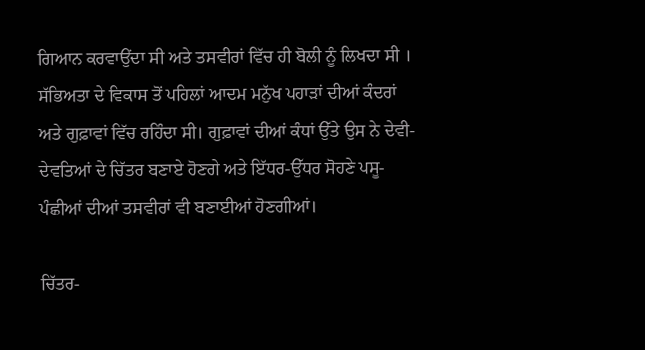ਗਿਆਨ ਕਰਵਾਉਂਦਾ ਸੀ ਅਤੇ ਤਸਵੀਰਾਂ ਵਿੱਚ ਹੀ ਬੋਲੀ ਨੂੰ ਲਿਖਦਾ ਸੀ । ਸੱਭਿਅਤਾ ਦੇ ਵਿਕਾਸ ਤੋਂ ਪਹਿਲਾਂ ਆਦਮ ਮਨੁੱਖ ਪਹਾੜਾਂ ਦੀਆਂ ਕੰਦਰਾਂ ਅਤੇ ਗੁਫ਼ਾਵਾਂ ਵਿੱਚ ਰਹਿੰਦਾ ਸੀ। ਗੁਫ਼ਾਵਾਂ ਦੀਆਂ ਕੰਧਾਂ ਉੱਤੇ ਉਸ ਨੇ ਦੇਵੀ-ਦੇਵਤਿਆਂ ਦੇ ਚਿੱਤਰ ਬਣਾਏ ਹੋਣਗੇ ਅਤੇ ਇੱਧਰ-ਉੱਧਰ ਸੋਹਣੇ ਪਸੂ-ਪੰਛੀਆਂ ਦੀਆਂ ਤਸਵੀਰਾਂ ਵੀ ਬਣਾਈਆਂ ਹੋਣਗੀਆਂ।

ਚਿੱਤਰ-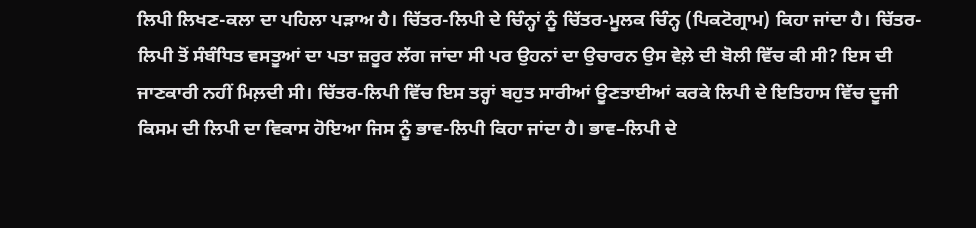ਲਿਪੀ ਲਿਖਣ-ਕਲਾ ਦਾ ਪਹਿਲਾ ਪੜਾਅ ਹੈ। ਚਿੱਤਰ-ਲਿਪੀ ਦੇ ਚਿੰਨ੍ਹਾਂ ਨੂੰ ਚਿੱਤਰ-ਮੂਲਕ ਚਿੰਨ੍ਹ (ਪਿਕਟੋਗ੍ਰਾਮ) ਕਿਹਾ ਜਾਂਦਾ ਹੈ। ਚਿੱਤਰ-ਲਿਪੀ ਤੋਂ ਸੰਬੰਧਿਤ ਵਸਤੂਆਂ ਦਾ ਪਤਾ ਜ਼ਰੂਰ ਲੱਗ ਜਾਂਦਾ ਸੀ ਪਰ ਉਹਨਾਂ ਦਾ ਉਚਾਰਨ ਉਸ ਵੇਲ਼ੇ ਦੀ ਬੋਲੀ ਵਿੱਚ ਕੀ ਸੀ? ਇਸ ਦੀ ਜਾਣਕਾਰੀ ਨਹੀਂ ਮਿਲ਼ਦੀ ਸੀ। ਚਿੱਤਰ-ਲਿਪੀ ਵਿੱਚ ਇਸ ਤਰ੍ਹਾਂ ਬਹੁਤ ਸਾਰੀਆਂ ਊਣਤਾਈਆਂ ਕਰਕੇ ਲਿਪੀ ਦੇ ਇਤਿਹਾਸ ਵਿੱਚ ਦੂਜੀ ਕਿਸਮ ਦੀ ਲਿਪੀ ਦਾ ਵਿਕਾਸ ਹੋਇਆ ਜਿਸ ਨੂੰ ਭਾਵ-ਲਿਪੀ ਕਿਹਾ ਜਾਂਦਾ ਹੈ। ਭਾਵ–ਲਿਪੀ ਦੇ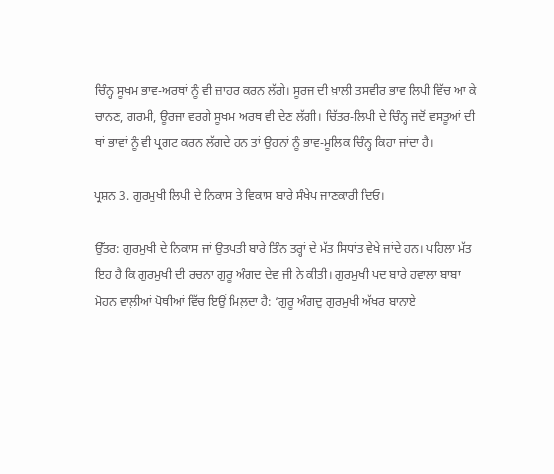ਚਿੰਨ੍ਹ ਸੂਖਮ ਭਾਵ-ਅਰਥਾਂ ਨੂੰ ਵੀ ਜ਼ਾਹਰ ਕਰਨ ਲੱਗੇ। ਸੂਰਜ ਦੀ ਖ਼ਾਲੀ ਤਸਵੀਰ ਭਾਵ ਲਿਪੀ ਵਿੱਚ ਆ ਕੇ ਚਾਨਣ, ਗਰਮੀ, ਊਰਜਾ ਵਰਗੇ ਸੂਖਮ ਅਰਥ ਵੀ ਦੇਣ ਲੱਗੀ। ਚਿੱਤਰ-ਲਿਪੀ ਦੇ ਚਿੰਨ੍ਹ ਜਦੋਂ ਵਸਤੂਆਂ ਦੀ ਥਾਂ ਭਾਵਾਂ ਨੂੰ ਵੀ ਪ੍ਰਗਟ ਕਰਨ ਲੱਗਦੇ ਹਨ ਤਾਂ ਉਹਨਾਂ ਨੂੰ ਭਾਵ-ਮੂਲਿਕ ਚਿੰਨ੍ਹ ਕਿਹਾ ਜਾਂਦਾ ਹੈ।

ਪ੍ਰਸ਼ਨ 3. ਗੁਰਮੁਖੀ ਲਿਪੀ ਦੇ ਨਿਕਾਸ ਤੇ ਵਿਕਾਸ ਬਾਰੇ ਸੰਖੇਪ ਜਾਣਕਾਰੀ ਦਿਓ।

ਉੱਤਰ: ਗੁਰਮੁਖੀ ਦੇ ਨਿਕਾਸ ਜਾਂ ਉਤਪਤੀ ਬਾਰੇ ਤਿੰਨ ਤਰ੍ਹਾਂ ਦੇ ਮੱਤ ਸਿਧਾਂਤ ਵੇਖੇ ਜਾਂਦੇ ਹਨ। ਪਹਿਲਾ ਮੱਤ ਇਹ ਹੈ ਕਿ ਗੁਰਮੁਖੀ ਦੀ ਰਚਨਾ ਗੁਰੂ ਅੰਗਦ ਦੇਵ ਜੀ ਨੇ ਕੀਤੀ। ਗੁਰਮੁਖੀ ਪਦ ਬਾਰੇ ਹਵਾਲਾ ਬਾਬਾ ਮੋਹਨ ਵਾਲ਼ੀਆਂ ਪੋਥੀਆਂ ਵਿੱਚ ਇਉਂ ਮਿਲ਼ਦਾ ਹੈ: ‘ਗੁਰੂ ਅੰਗਦੁ ਗੁਰਮੁਖੀ ਅੱਖਰ ਬਾਨਾਏ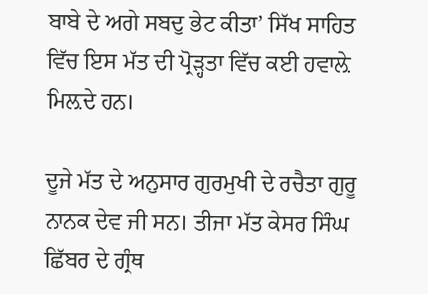ਬਾਬੇ ਦੇ ਅਗੇ ਸਬਦੁ ਭੇਟ ਕੀਤਾ’ ਸਿੱਖ ਸਾਹਿਤ ਵਿੱਚ ਇਸ ਮੱਤ ਦੀ ਪ੍ਰੋੜ੍ਹਤਾ ਵਿੱਚ ਕਈ ਹਵਾਲ਼ੇ ਮਿਲ਼ਦੇ ਹਨ।

ਦੂਜੇ ਮੱਤ ਦੇ ਅਨੁਸਾਰ ਗੁਰਮੁਖੀ ਦੇ ਰਚੈਤਾ ਗੁਰੂ ਨਾਨਕ ਦੇਵ ਜੀ ਸਨ। ਤੀਜਾ ਮੱਤ ਕੇਸਰ ਸਿੰਘ ਛਿੱਬਰ ਦੇ ਗ੍ਰੰਥ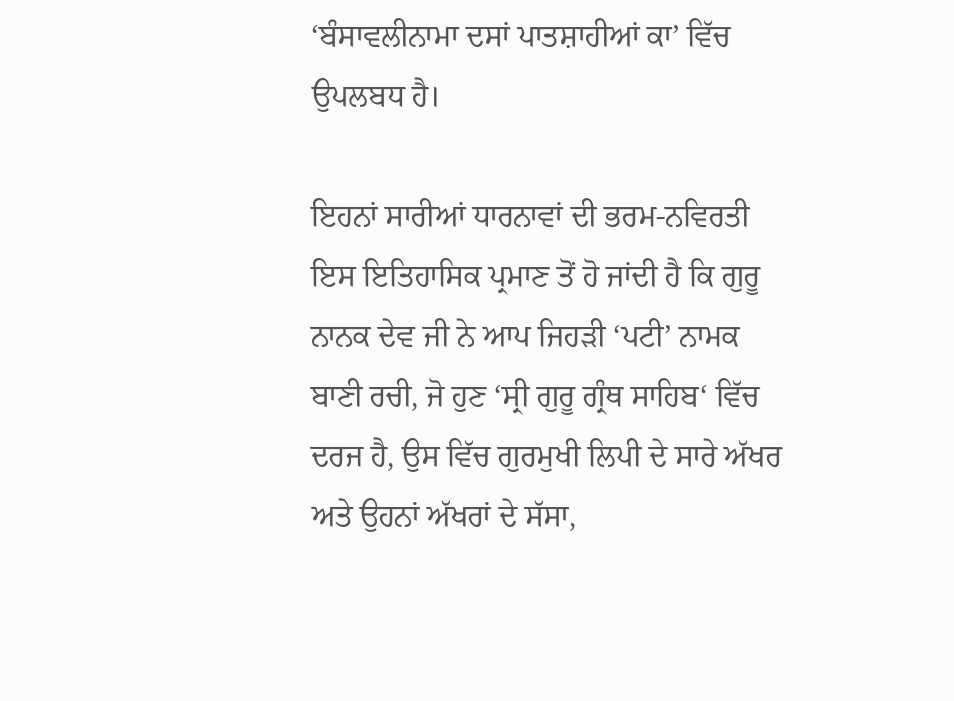‘ਬੰਸਾਵਲੀਨਾਮਾ ਦਸਾਂ ਪਾਤਸ਼ਾਹੀਆਂ ਕਾ’ ਵਿੱਚ ਉਪਲਬਧ ਹੈ।

ਇਹਨਾਂ ਸਾਰੀਆਂ ਧਾਰਨਾਵਾਂ ਦੀ ਭਰਮ-ਨਵਿਰਤੀ ਇਸ ਇਤਿਹਾਸਿਕ ਪ੍ਰਮਾਣ ਤੋਂ ਹੋ ਜਾਂਦੀ ਹੈ ਕਿ ਗੁਰੂ ਨਾਨਕ ਦੇਵ ਜੀ ਨੇ ਆਪ ਜਿਹੜੀ ‘ਪਟੀ’ ਨਾਮਕ ਬਾਣੀ ਰਚੀ, ਜੋ ਹੁਣ ‘ਸ੍ਰੀ ਗੁਰੂ ਗ੍ਰੰਥ ਸਾਹਿਬ‘ ਵਿੱਚ ਦਰਜ ਹੈ, ਉਸ ਵਿੱਚ ਗੁਰਮੁਖੀ ਲਿਪੀ ਦੇ ਸਾਰੇ ਅੱਖਰ ਅਤੇ ਉਹਨਾਂ ਅੱਖਰਾਂ ਦੇ ਸੱਸਾ,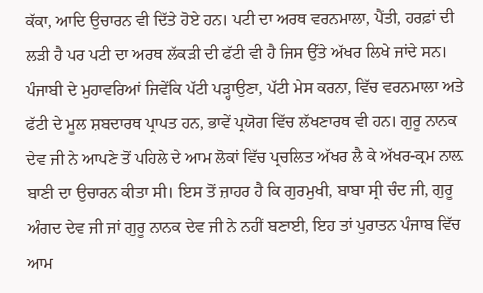ਕੱਕਾ, ਆਦਿ ਉਚਾਰਨ ਵੀ ਦਿੱਤੇ ਹੋਏ ਹਨ। ਪਟੀ ਦਾ ਅਰਥ ਵਰਨਮਾਲਾ, ਪੈਂਤੀ, ਹਰਫ਼ਾਂ ਦੀ ਲੜੀ ਹੈ ਪਰ ਪਟੀ ਦਾ ਅਰਥ ਲੱਕੜੀ ਦੀ ਫੱਟੀ ਵੀ ਹੈ ਜਿਸ ਉੱਤੇ ਅੱਖਰ ਲਿਖੇ ਜਾਂਦੇ ਸਨ। ਪੰਜਾਬੀ ਦੇ ਮੁਹਾਵਰਿਆਂ ਜਿਵੇਂਕਿ ਪੱਟੀ ਪੜ੍ਹਾਉਣਾ, ਪੱਟੀ ਮੇਸ ਕਰਨਾ, ਵਿੱਚ ਵਰਨਮਾਲਾ ਅਤੇ ਫੱਟੀ ਦੇ ਮੂਲ ਸ਼ਬਦਾਰਥ ਪ੍ਰਾਪਤ ਹਨ, ਭਾਵੇਂ ਪ੍ਰਯੋਗ ਵਿੱਚ ਲੱਖਣਾਰਥ ਵੀ ਹਨ। ਗੁਰੂ ਨਾਨਕ ਦੇਵ ਜੀ ਨੇ ਆਪਣੇ ਤੋਂ ਪਹਿਲੇ ਦੇ ਆਮ ਲੋਕਾਂ ਵਿੱਚ ਪ੍ਰਚਲਿਤ ਅੱਖਰ ਲੈ ਕੇ ਅੱਖਰ-ਕ੍ਰਮ ਨਾਲ਼ ਬਾਣੀ ਦਾ ਉਚਾਰਨ ਕੀਤਾ ਸੀ। ਇਸ ਤੋਂ ਜ਼ਾਹਰ ਹੈ ਕਿ ਗੁਰਮੁਖੀ, ਬਾਬਾ ਸ੍ਰੀ ਚੰਦ ਜੀ, ਗੁਰੂ ਅੰਗਦ ਦੇਵ ਜੀ ਜਾਂ ਗੁਰੂ ਨਾਨਕ ਦੇਵ ਜੀ ਨੇ ਨਹੀਂ ਬਣਾਈ, ਇਹ ਤਾਂ ਪੁਰਾਤਨ ਪੰਜਾਬ ਵਿੱਚ ਆਮ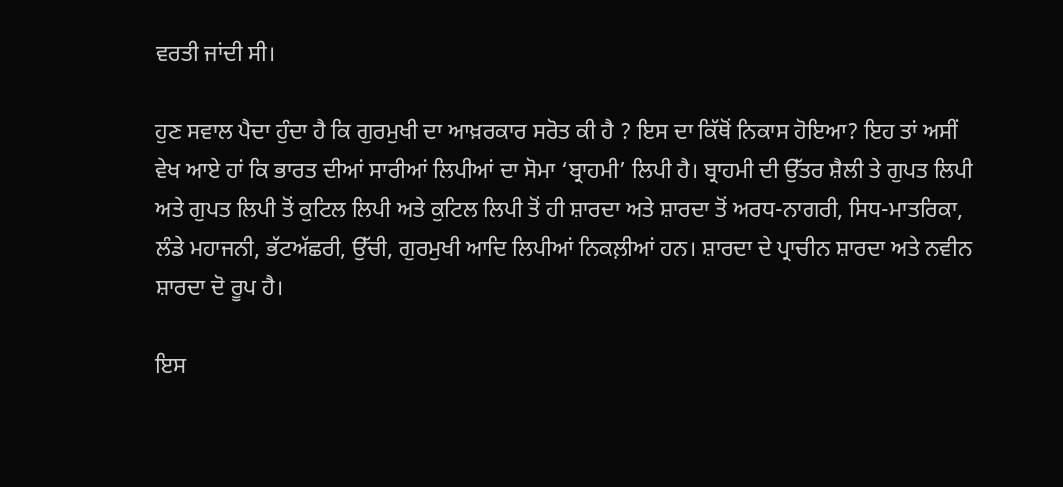ਵਰਤੀ ਜਾਂਦੀ ਸੀ।

ਹੁਣ ਸਵਾਲ ਪੈਦਾ ਹੁੰਦਾ ਹੈ ਕਿ ਗੁਰਮੁਖੀ ਦਾ ਆਖ਼ਰਕਾਰ ਸਰੋਤ ਕੀ ਹੈ ? ਇਸ ਦਾ ਕਿੱਥੋਂ ਨਿਕਾਸ ਹੋਇਆ? ਇਹ ਤਾਂ ਅਸੀਂ ਵੇਖ ਆਏ ਹਾਂ ਕਿ ਭਾਰਤ ਦੀਆਂ ਸਾਰੀਆਂ ਲਿਪੀਆਂ ਦਾ ਸੋਮਾ ‘ਬ੍ਰਾਹਮੀ’ ਲਿਪੀ ਹੈ। ਬ੍ਰਾਹਮੀ ਦੀ ਉੱਤਰ ਸ਼ੈਲੀ ਤੇ ਗੁਪਤ ਲਿਪੀ ਅਤੇ ਗੁਪਤ ਲਿਪੀ ਤੋਂ ਕੁਟਿਲ ਲਿਪੀ ਅਤੇ ਕੁਟਿਲ ਲਿਪੀ ਤੋਂ ਹੀ ਸ਼ਾਰਦਾ ਅਤੇ ਸ਼ਾਰਦਾ ਤੋਂ ਅਰਧ-ਨਾਗਰੀ, ਸਿਧ-ਮਾਤਰਿਕਾ, ਲੰਡੇ ਮਹਾਜਨੀ, ਭੱਟਅੱਛਰੀ, ਉੱਚੀ, ਗੁਰਮੁਖੀ ਆਦਿ ਲਿਪੀਆਂ ਨਿਕਲ਼ੀਆਂ ਹਨ। ਸ਼ਾਰਦਾ ਦੇ ਪ੍ਰਾਚੀਨ ਸ਼ਾਰਦਾ ਅਤੇ ਨਵੀਨ ਸ਼ਾਰਦਾ ਦੋ ਰੂਪ ਹੈ।

ਇਸ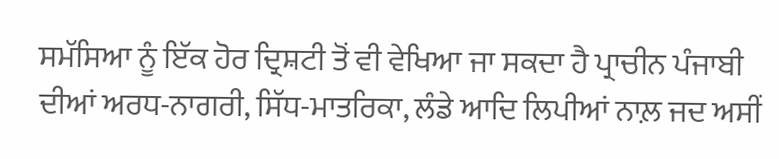ਸਮੱਸਿਆ ਨੂੰ ਇੱਕ ਹੋਰ ਦ੍ਰਿਸ਼ਟੀ ਤੋਂ ਵੀ ਵੇਖਿਆ ਜਾ ਸਕਦਾ ਹੈ ਪ੍ਰਾਚੀਨ ਪੰਜਾਬੀ ਦੀਆਂ ਅਰਧ-ਨਾਗਰੀ, ਸਿੱਧ-ਮਾਤਰਿਕਾ, ਲੰਡੇ ਆਦਿ ਲਿਪੀਆਂ ਨਾਲ਼ ਜਦ ਅਸੀਂ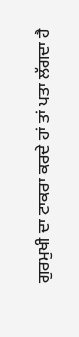ਗੁਰਮੁਖੀ ਦਾ ਟਾਕਰਾ ਕਰਦੇ ਹਾਂ ਤਾਂ ਪਤਾ ਲੱਗਦਾ ਹੈ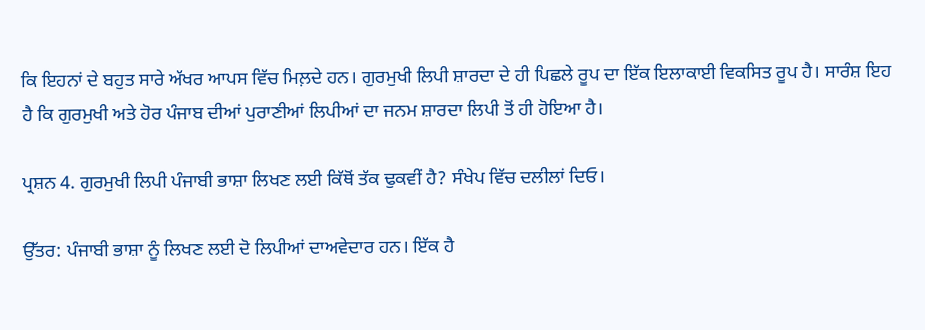ਕਿ ਇਹਨਾਂ ਦੇ ਬਹੁਤ ਸਾਰੇ ਅੱਖਰ ਆਪਸ ਵਿੱਚ ਮਿਲ਼ਦੇ ਹਨ। ਗੁਰਮੁਖੀ ਲਿਪੀ ਸ਼ਾਰਦਾ ਦੇ ਹੀ ਪਿਛਲੇ ਰੂਪ ਦਾ ਇੱਕ ਇਲਾਕਾਈ ਵਿਕਸਿਤ ਰੂਪ ਹੈ। ਸਾਰੰਸ਼ ਇਹ ਹੈ ਕਿ ਗੁਰਮੁਖੀ ਅਤੇ ਹੋਰ ਪੰਜਾਬ ਦੀਆਂ ਪੁਰਾਣੀਆਂ ਲਿਪੀਆਂ ਦਾ ਜਨਮ ਸ਼ਾਰਦਾ ਲਿਪੀ ਤੋਂ ਹੀ ਹੋਇਆ ਹੈ।

ਪ੍ਰਸ਼ਨ 4. ਗੁਰਮੁਖੀ ਲਿਪੀ ਪੰਜਾਬੀ ਭਾਸ਼ਾ ਲਿਖਣ ਲਈ ਕਿੱਥੋਂ ਤੱਕ ਢੁਕਵੀਂ ਹੈ? ਸੰਖੇਪ ਵਿੱਚ ਦਲੀਲਾਂ ਦਿਓ।

ਉੱਤਰ: ਪੰਜਾਬੀ ਭਾਸ਼ਾ ਨੂੰ ਲਿਖਣ ਲਈ ਦੋ ਲਿਪੀਆਂ ਦਾਅਵੇਦਾਰ ਹਨ। ਇੱਕ ਹੈ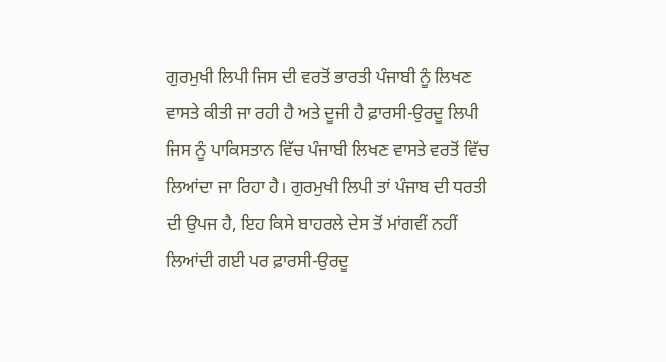ਗੁਰਮੁਖੀ ਲਿਪੀ ਜਿਸ ਦੀ ਵਰਤੋਂ ਭਾਰਤੀ ਪੰਜਾਬੀ ਨੂੰ ਲਿਖਣ ਵਾਸਤੇ ਕੀਤੀ ਜਾ ਰਹੀ ਹੈ ਅਤੇ ਦੂਜੀ ਹੈ ਫ਼ਾਰਸੀ-ਉਰਦੂ ਲਿਪੀ ਜਿਸ ਨੂੰ ਪਾਕਿਸਤਾਨ ਵਿੱਚ ਪੰਜਾਬੀ ਲਿਖਣ ਵਾਸਤੇ ਵਰਤੋਂ ਵਿੱਚ ਲਿਆਂਦਾ ਜਾ ਰਿਹਾ ਹੈ। ਗੁਰਮੁਖੀ ਲਿਪੀ ਤਾਂ ਪੰਜਾਬ ਦੀ ਧਰਤੀ ਦੀ ਉਪਜ ਹੈ, ਇਹ ਕਿਸੇ ਬਾਹਰਲੇ ਦੇਸ ਤੋਂ ਮਾਂਗਵੀਂ ਨਹੀਂ ਲਿਆਂਦੀ ਗਈ ਪਰ ਫ਼ਾਰਸੀ-ਉਰਦੂ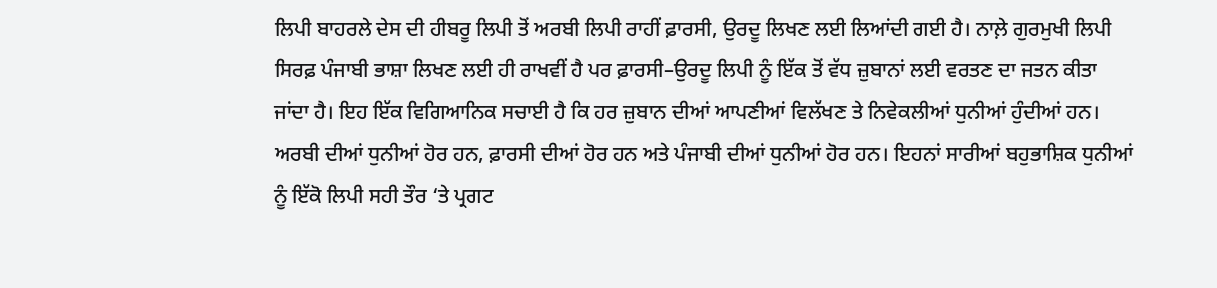ਲਿਪੀ ਬਾਹਰਲੇ ਦੇਸ ਦੀ ਹੀਬਰੂ ਲਿਪੀ ਤੋਂ ਅਰਬੀ ਲਿਪੀ ਰਾਹੀਂ ਫ਼ਾਰਸੀ, ਉਰਦੂ ਲਿਖਣ ਲਈ ਲਿਆਂਦੀ ਗਈ ਹੈ। ਨਾਲ਼ੇ ਗੁਰਮੁਖੀ ਲਿਪੀ ਸਿਰਫ਼ ਪੰਜਾਬੀ ਭਾਸ਼ਾ ਲਿਖਣ ਲਈ ਹੀ ਰਾਖਵੀਂ ਹੈ ਪਰ ਫ਼ਾਰਸੀ–ਉਰਦੂ ਲਿਪੀ ਨੂੰ ਇੱਕ ਤੋਂ ਵੱਧ ਜ਼ੁਬਾਨਾਂ ਲਈ ਵਰਤਣ ਦਾ ਜਤਨ ਕੀਤਾ ਜਾਂਦਾ ਹੈ। ਇਹ ਇੱਕ ਵਿਗਿਆਨਿਕ ਸਚਾਈ ਹੈ ਕਿ ਹਰ ਜ਼ੁਬਾਨ ਦੀਆਂ ਆਪਣੀਆਂ ਵਿਲੱਖਣ ਤੇ ਨਿਵੇਕਲੀਆਂ ਧੁਨੀਆਂ ਹੁੰਦੀਆਂ ਹਨ। ਅਰਬੀ ਦੀਆਂ ਧੁਨੀਆਂ ਹੋਰ ਹਨ, ਫ਼ਾਰਸੀ ਦੀਆਂ ਹੋਰ ਹਨ ਅਤੇ ਪੰਜਾਬੀ ਦੀਆਂ ਧੁਨੀਆਂ ਹੋਰ ਹਨ। ਇਹਨਾਂ ਸਾਰੀਆਂ ਬਹੁਭਾਸ਼ਿਕ ਧੁਨੀਆਂ ਨੂੰ ਇੱਕੋ ਲਿਪੀ ਸਹੀ ਤੌਰ ‘ਤੇ ਪ੍ਰਗਟ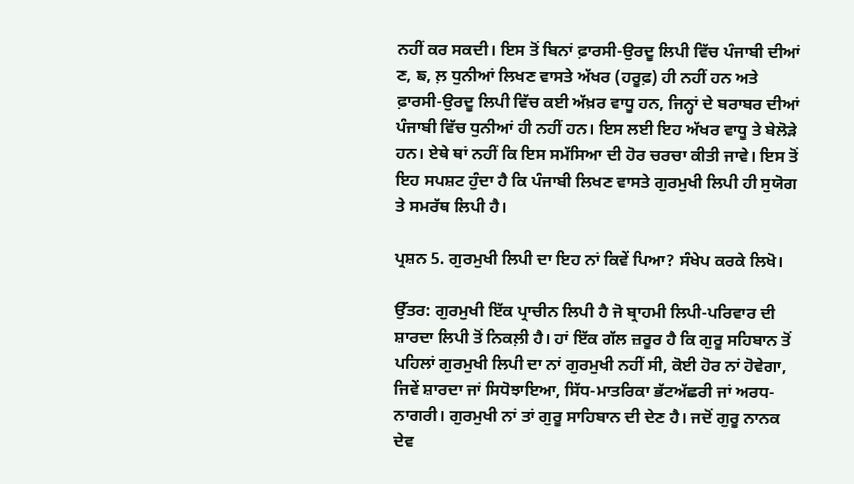ਨਹੀਂ ਕਰ ਸਕਦੀ। ਇਸ ਤੋਂ ਬਿਨਾਂ ਫ਼ਾਰਸੀ-ਉਰਦੂ ਲਿਪੀ ਵਿੱਚ ਪੰਜਾਬੀ ਦੀਆਂ ਣ, ਙ, ਲ਼ ਧੁਨੀਆਂ ਲਿਖਣ ਵਾਸਤੇ ਅੱਖਰ (ਹਰੂਫ਼) ਹੀ ਨਹੀਂ ਹਨ ਅਤੇ ਫ਼ਾਰਸੀ-ਉਰਦੂ ਲਿਪੀ ਵਿੱਚ ਕਈ ਅੱਖ਼ਰ ਵਾਧੂ ਹਨ, ਜਿਨ੍ਹਾਂ ਦੇ ਬਰਾਬਰ ਦੀਆਂ ਪੰਜਾਬੀ ਵਿੱਚ ਧੁਨੀਆਂ ਹੀ ਨਹੀਂ ਹਨ। ਇਸ ਲਈ ਇਹ ਅੱਖਰ ਵਾਧੂ ਤੇ ਬੇਲੋੜੇ ਹਨ। ਏਥੇ ਥਾਂ ਨਹੀਂ ਕਿ ਇਸ ਸਮੱਸਿਆ ਦੀ ਹੋਰ ਚਰਚਾ ਕੀਤੀ ਜਾਵੇ। ਇਸ ਤੋਂ ਇਹ ਸਪਸ਼ਟ ਹੁੰਦਾ ਹੈ ਕਿ ਪੰਜਾਬੀ ਲਿਖਣ ਵਾਸਤੇ ਗੁਰਮੁਖੀ ਲਿਪੀ ਹੀ ਸੁਯੋਗ ਤੇ ਸਮਰੱਥ ਲਿਪੀ ਹੈ।

ਪ੍ਰਸ਼ਨ 5. ਗੁਰਮੁਖੀ ਲਿਪੀ ਦਾ ਇਹ ਨਾਂ ਕਿਵੇਂ ਪਿਆ? ਸੰਖੇਪ ਕਰਕੇ ਲਿਖੋ।

ਉੱਤਰ: ਗੁਰਮੁਖੀ ਇੱਕ ਪ੍ਰਾਚੀਨ ਲਿਪੀ ਹੈ ਜੋ ਬ੍ਰਾਹਮੀ ਲਿਪੀ-ਪਰਿਵਾਰ ਦੀ ਸ਼ਾਰਦਾ ਲਿਪੀ ਤੋਂ ਨਿਕਲ਼ੀ ਹੈ। ਹਾਂ ਇੱਕ ਗੱਲ ਜ਼ਰੂਰ ਹੈ ਕਿ ਗੁਰੂ ਸਹਿਬਾਨ ਤੋਂ ਪਹਿਲਾਂ ਗੁਰਮੁਖੀ ਲਿਪੀ ਦਾ ਨਾਂ ਗੁਰਮੁਖੀ ਨਹੀਂ ਸੀ, ਕੋਈ ਹੋਰ ਨਾਂ ਹੋਵੇਗਾ, ਜਿਵੇਂ ਸ਼ਾਰਦਾ ਜਾਂ ਸਿਧੋਝਾਇਆ, ਸਿੱਧ-ਮਾਤਰਿਕਾ ਭੱਟਅੱਛਰੀ ਜਾਂ ਅਰਧ-ਨਾਗਰੀ। ਗੁਰਮੁਖੀ ਨਾਂ ਤਾਂ ਗੁਰੂ ਸਾਹਿਬਾਨ ਦੀ ਦੇਣ ਹੈ। ਜਦੋਂ ਗੁਰੂ ਨਾਨਕ ਦੇਵ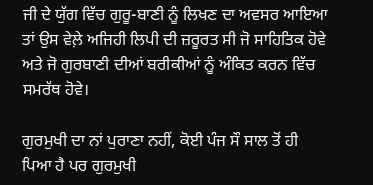ਜੀ ਦੇ ਯੁੱਗ ਵਿੱਚ ਗੁਰੂ-ਬਾਣੀ ਨੂੰ ਲਿਖਣ ਦਾ ਅਵਸਰ ਆਇਆ ਤਾਂ ਉਸ ਵੇਲ਼ੇ ਅਜਿਹੀ ਲਿਪੀ ਦੀ ਜ਼ਰੂਰਤ ਸੀ ਜੋ ਸਾਹਿਤਿਕ ਹੋਵੇ ਅਤੇ ਜੋ ਗੁਰਬਾਣੀ ਦੀਆਂ ਬਰੀਕੀਆਂ ਨੂੰ ਅੰਕਿਤ ਕਰਨ ਵਿੱਚ ਸਮਰੱਥ ਹੋਵੇ।

ਗੁਰਮੁਖੀ ਦਾ ਨਾਂ ਪੁਰਾਣਾ ਨਹੀਂ, ਕੋਈ ਪੰਜ ਸੌ ਸਾਲ ਤੋਂ ਹੀ ਪਿਆ ਹੈ ਪਰ ਗੁਰਮੁਖੀ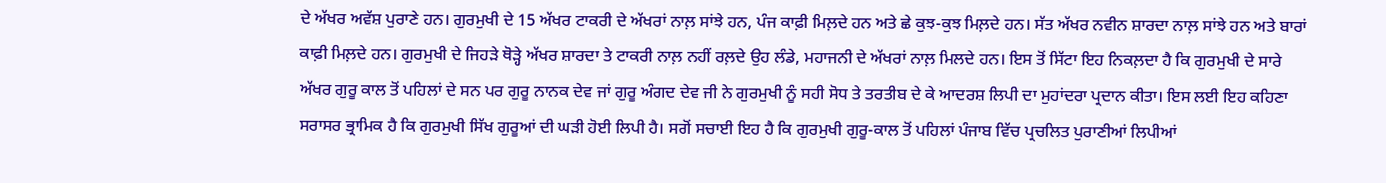ਦੇ ਅੱਖਰ ਅਵੱਸ਼ ਪੁਰਾਣੇ ਹਨ। ਗੁਰਮੁਖੀ ਦੇ 15 ਅੱਖਰ ਟਾਕਰੀ ਦੇ ਅੱਖਰਾਂ ਨਾਲ਼ ਸਾਂਝੇ ਹਨ, ਪੰਜ ਕਾਫ਼ੀ ਮਿਲ਼ਦੇ ਹਨ ਅਤੇ ਛੇ ਕੁਝ-ਕੁਝ ਮਿਲ਼ਦੇ ਹਨ। ਸੱਤ ਅੱਖਰ ਨਵੀਨ ਸ਼ਾਰਦਾ ਨਾਲ਼ ਸਾਂਝੇ ਹਨ ਅਤੇ ਬਾਰਾਂ ਕਾਫ਼ੀ ਮਿਲ਼ਦੇ ਹਨ। ਗੁਰਮੁਖੀ ਦੇ ਜਿਹੜੇ ਥੋੜ੍ਹੇ ਅੱਖਰ ਸ਼ਾਰਦਾ ਤੇ ਟਾਕਰੀ ਨਾਲ਼ ਨਹੀਂ ਰਲ਼ਦੇ ਉਹ ਲੰਡੇ, ਮਹਾਜਨੀ ਦੇ ਅੱਖਰਾਂ ਨਾਲ਼ ਮਿਲਦੇ ਹਨ। ਇਸ ਤੋਂ ਸਿੱਟਾ ਇਹ ਨਿਕਲ਼ਦਾ ਹੈ ਕਿ ਗੁਰਮੁਖੀ ਦੇ ਸਾਰੇ ਅੱਖਰ ਗੁਰੂ ਕਾਲ ਤੋਂ ਪਹਿਲਾਂ ਦੇ ਸਨ ਪਰ ਗੁਰੂ ਨਾਨਕ ਦੇਵ ਜਾਂ ਗੁਰੂ ਅੰਗਦ ਦੇਵ ਜੀ ਨੇ ਗੁਰਮੁਖੀ ਨੂੰ ਸਹੀ ਸੋਧ ਤੇ ਤਰਤੀਬ ਦੇ ਕੇ ਆਦਰਸ਼ ਲਿਪੀ ਦਾ ਮੁਹਾਂਦਰਾ ਪ੍ਰਦਾਨ ਕੀਤਾ। ਇਸ ਲਈ ਇਹ ਕਹਿਣਾ ਸਰਾਸਰ ਭ੍ਰਾਮਿਕ ਹੈ ਕਿ ਗੁਰਮੁਖੀ ਸਿੱਖ ਗੁਰੂਆਂ ਦੀ ਘੜੀ ਹੋਈ ਲਿਪੀ ਹੈ। ਸਗੋਂ ਸਚਾਈ ਇਹ ਹੈ ਕਿ ਗੁਰਮੁਖੀ ਗੁਰੂ-ਕਾਲ ਤੋਂ ਪਹਿਲਾਂ ਪੰਜਾਬ ਵਿੱਚ ਪ੍ਰਚਲਿਤ ਪੁਰਾਣੀਆਂ ਲਿਪੀਆਂ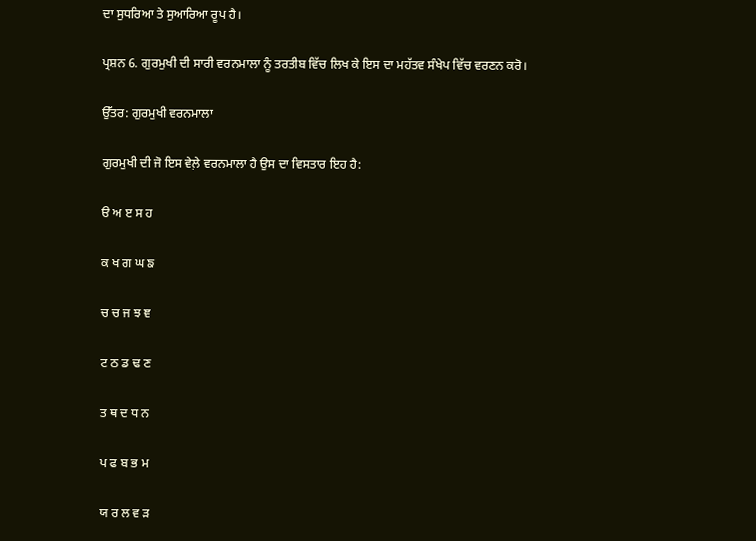ਦਾ ਸੁਧਰਿਆ ਤੇ ਸੁਆਰਿਆ ਰੂਪ ਹੈ।

ਪ੍ਰਸ਼ਨ 6. ਗੁਰਮੁਖੀ ਦੀ ਸਾਰੀ ਵਰਨਮਾਲਾ ਨੂੰ ਤਰਤੀਬ ਵਿੱਚ ਲਿਖ ਕੇ ਇਸ ਦਾ ਮਹੱਤਵ ਸੰਖੇਪ ਵਿੱਚ ਵਰਣਨ ਕਰੋ।

ਉੱਤਰ: ਗੁਰਮੁਖੀ ਵਰਨਮਾਲਾ

ਗੁਰਮੁਖੀ ਦੀ ਜੋ ਇਸ ਵੇਲ਼ੇ ਵਰਨਮਾਲਾ ਹੈ ਉਸ ਦਾ ਵਿਸਤਾਰ ਇਹ ਹੈ:

ੳ ਅ ੲ ਸ ਹ

ਕ ਖ ਗ ਘ ਙ

ਚ ਚ ਜ ਝ ਞ

ਟ ਠ ਡ ਢ ਣ

ਤ ਥ ਦ ਧ ਨ

ਪ ਫ ਬ ਭ ਮ

ਯ ਰ ਲ ਵ ੜ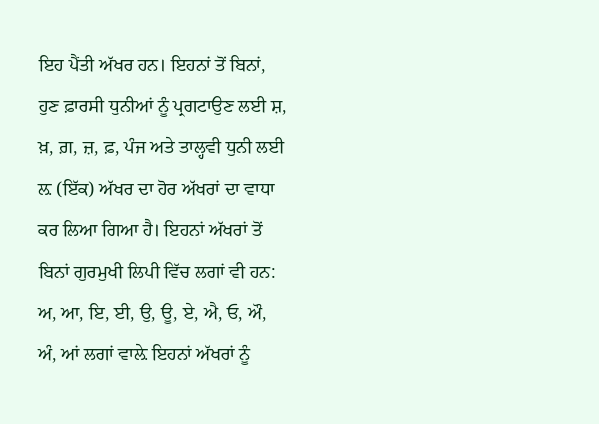ਇਹ ਪੈਂਤੀ ਅੱਖਰ ਹਨ। ਇਹਨਾਂ ਤੋਂ ਬਿਨਾਂ, ਹੁਣ ਫ਼ਾਰਸੀ ਧੁਨੀਆਂ ਨੂੰ ਪ੍ਰਗਟਾਉਣ ਲਈ ਸ਼, ਖ਼, ਗ਼, ਜ਼, ਫ਼, ਪੰਜ ਅਤੇ ਤਾਲ੍ਹਵੀ ਧੁਨੀ ਲਈ ਲ਼ (ਇੱਕ) ਅੱਖਰ ਦਾ ਹੋਰ ਅੱਖਰਾਂ ਦਾ ਵਾਧਾ ਕਰ ਲਿਆ ਗਿਆ ਹੈ। ਇਹਨਾਂ ਅੱਖਰਾਂ ਤੋਂ ਬਿਨਾਂ ਗੁਰਮੁਖੀ ਲਿਪੀ ਵਿੱਚ ਲਗਾਂ ਵੀ ਹਨ: ਅ, ਆ, ਇ, ਈ, ਉ, ਊ, ਏ, ਐ, ਓ, ਔ, ਅੰ, ਆਂ ਲਗਾਂ ਵਾਲ਼ੇ ਇਹਨਾਂ ਅੱਖਰਾਂ ਨੂੰ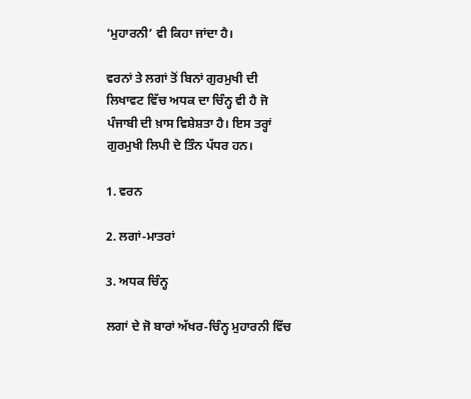‘ਮੁਹਾਰਨੀ’ ਵੀ ਕਿਹਾ ਜਾਂਦਾ ਹੈ।

ਵਰਨਾਂ ਤੇ ਲਗਾਂ ਤੋਂ ਬਿਨਾਂ ਗੁਰਮੁਖੀ ਦੀ ਲਿਖਾਵਟ ਵਿੱਚ ਅਧਕ ਦਾ ਚਿੰਨ੍ਹ ਵੀ ਹੈ ਜੋ ਪੰਜਾਬੀ ਦੀ ਖ਼ਾਸ ਵਿਸ਼ੇਸ਼ਤਾ ਹੈ। ਇਸ ਤਰ੍ਹਾਂ ਗੁਰਮੁਖੀ ਲਿਪੀ ਦੇ ਤਿੰਨ ਪੱਧਰ ਹਨ।

1. ਵਰਨ

2. ਲਗਾਂ-ਮਾਤਰਾਂ

3. ਅਧਕ ਚਿੰਨ੍ਹ

ਲਗਾਂ ਦੇ ਜੋ ਬਾਰਾਂ ਅੱਖਰ-ਚਿੰਨ੍ਹ ਮੁਹਾਰਨੀ ਵਿੱਚ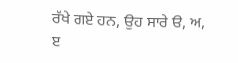ਰੱਖੇ ਗਏ ਹਨ, ਉਹ ਸਾਰੇ ੳ, ਅ, ੲ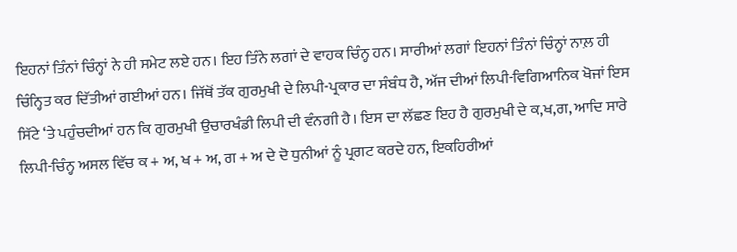ਇਹਨਾਂ ਤਿੰਨਾਂ ਚਿੰਨ੍ਹਾਂ ਨੇ ਹੀ ਸਮੇਟ ਲਏ ਹਨ। ਇਹ ਤਿੰਨੇ ਲਗਾਂ ਦੇ ਵਾਹਕ ਚਿੰਨ੍ਹ ਹਨ। ਸਾਰੀਆਂ ਲਗਾਂ ਇਹਨਾਂ ਤਿੰਨਾਂ ਚਿੰਨ੍ਹਾਂ ਨਾਲ਼ ਹੀ ਚਿੰਨ੍ਹਿਤ ਕਰ ਦਿੱਤੀਆਂ ਗਈਆਂ ਹਨ। ਜਿੱਥੋਂ ਤੱਕ ਗੁਰਮੁਖੀ ਦੇ ਲਿਪੀ-ਪ੍ਰਕਾਰ ਦਾ ਸੰਬੰਧ ਹੈ, ਅੱਜ ਦੀਆਂ ਲਿਪੀ-ਵਿਗਿਆਨਿਕ ਖੋਜਾਂ ਇਸ ਸਿੱਟੇ ‘ਤੇ ਪਹੁੰਚਦੀਆਂ ਹਨ ਕਿ ਗੁਰਮੁਖੀ ਉਚਾਰਖੰਡੀ ਲਿਪੀ ਦੀ ਵੰਨਗੀ ਹੈ। ਇਸ ਦਾ ਲੱਛਣ ਇਹ ਹੈ ਗੁਰਮੁਖੀ ਦੇ ਕ,ਖ,ਗ, ਆਦਿ ਸਾਰੇ ਲਿਪੀ-ਚਿੰਨ੍ਹ ਅਸਲ ਵਿੱਚ ਕ + ਅ, ਖ + ਅ, ਗ + ਅ ਦੇ ਦੋ ਧੁਨੀਆਂ ਨੂੰ ਪ੍ਰਗਟ ਕਰਦੇ ਹਨ, ਇਕਹਿਰੀਆਂ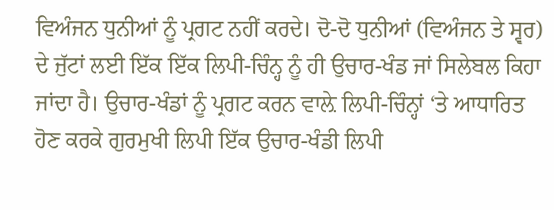ਵਿਅੰਜਨ ਧੁਨੀਆਂ ਨੂੰ ਪ੍ਰਗਟ ਨਹੀਂ ਕਰਦੇ। ਦੋ-ਦੋ ਧੁਨੀਆਂ (ਵਿਅੰਜਨ ਤੇ ਸ੍ਵਰ) ਦੇ ਜੁੱਟਾਂ ਲਈ ਇੱਕ ਇੱਕ ਲਿਪੀ-ਚਿੰਨ੍ਹ ਨੂੰ ਹੀ ਉਚਾਰ-ਖੰਡ ਜਾਂ ਸਿਲੇਬਲ ਕਿਹਾ ਜਾਂਦਾ ਹੈ। ਉਚਾਰ-ਖੰਡਾਂ ਨੂੰ ਪ੍ਰਗਟ ਕਰਨ ਵਾਲ਼ੇ ਲਿਪੀ-ਚਿੰਨ੍ਹਾਂ ‘ਤੇ ਆਧਾਰਿਤ ਹੋਣ ਕਰਕੇ ਗੁਰਮੁਖੀ ਲਿਪੀ ਇੱਕ ਉਚਾਰ-ਖੰਡੀ ਲਿਪੀ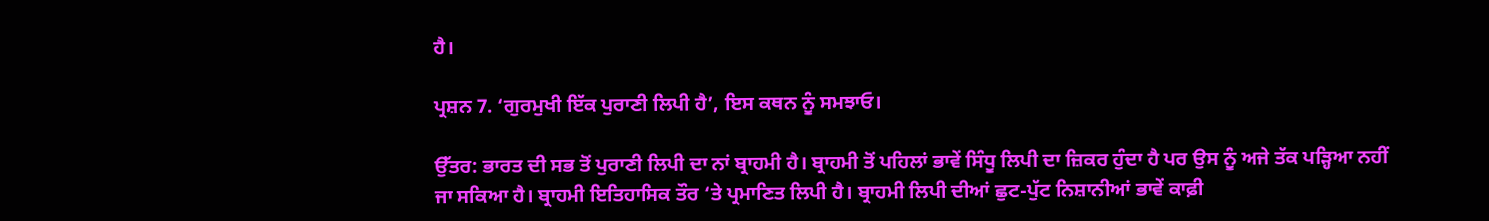ਹੈ।

ਪ੍ਰਸ਼ਨ 7. ‘ਗੁਰਮੁਖੀ ਇੱਕ ਪੁਰਾਣੀ ਲਿਪੀ ਹੈ’, ਇਸ ਕਥਨ ਨੂੰ ਸਮਝਾਓ।

ਉੱਤਰ: ਭਾਰਤ ਦੀ ਸਭ ਤੋਂ ਪੁਰਾਣੀ ਲਿਪੀ ਦਾ ਨਾਂ ਬ੍ਰਾਹਮੀ ਹੈ। ਬ੍ਰਾਹਮੀ ਤੋਂ ਪਹਿਲਾਂ ਭਾਵੇਂ ਸਿੰਧੂ ਲਿਪੀ ਦਾ ਜ਼ਿਕਰ ਹੁੰਦਾ ਹੈ ਪਰ ਉਸ ਨੂੰ ਅਜੇ ਤੱਕ ਪੜ੍ਹਿਆ ਨਹੀਂ ਜਾ ਸਕਿਆ ਹੈ। ਬ੍ਰਾਹਮੀ ਇਤਿਹਾਸਿਕ ਤੌਰ ‘ਤੇ ਪ੍ਰਮਾਣਿਤ ਲਿਪੀ ਹੈ। ਬ੍ਰਾਹਮੀ ਲਿਪੀ ਦੀਆਂ ਛੁਟ-ਪੁੱਟ ਨਿਸ਼ਾਨੀਆਂ ਭਾਵੇਂ ਕਾਫ਼ੀ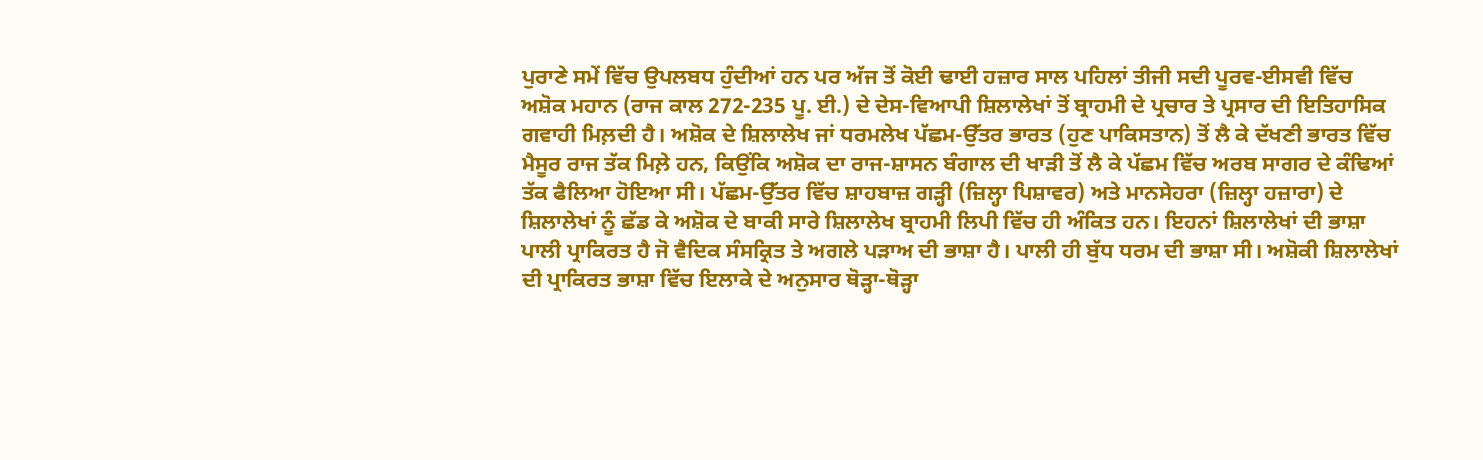ਪੁਰਾਣੇ ਸਮੇਂ ਵਿੱਚ ਉਪਲਬਧ ਹੁੰਦੀਆਂ ਹਨ ਪਰ ਅੱਜ ਤੋਂ ਕੋਈ ਢਾਈ ਹਜ਼ਾਰ ਸਾਲ ਪਹਿਲਾਂ ਤੀਜੀ ਸਦੀ ਪੂਰਵ-ਈਸਵੀ ਵਿੱਚ ਅਸ਼ੋਕ ਮਹਾਨ (ਰਾਜ ਕਾਲ 272-235 ਪੂ. ਈ.) ਦੇ ਦੇਸ-ਵਿਆਪੀ ਸ਼ਿਲਾਲੇਖਾਂ ਤੋਂ ਬ੍ਰਾਹਮੀ ਦੇ ਪ੍ਰਚਾਰ ਤੇ ਪ੍ਰਸਾਰ ਦੀ ਇਤਿਹਾਸਿਕ ਗਵਾਹੀ ਮਿਲ਼ਦੀ ਹੈ। ਅਸ਼ੋਕ ਦੇ ਸ਼ਿਲਾਲੇਖ ਜਾਂ ਧਰਮਲੇਖ ਪੱਛਮ-ਉੱਤਰ ਭਾਰਤ (ਹੁਣ ਪਾਕਿਸਤਾਨ) ਤੋਂ ਲੈ ਕੇ ਦੱਖਣੀ ਭਾਰਤ ਵਿੱਚ ਮੈਸੂਰ ਰਾਜ ਤੱਕ ਮਿਲ਼ੇ ਹਨ, ਕਿਉਂਕਿ ਅਸ਼ੋਕ ਦਾ ਰਾਜ-ਸ਼ਾਸਨ ਬੰਗਾਲ ਦੀ ਖਾੜੀ ਤੋਂ ਲੈ ਕੇ ਪੱਛਮ ਵਿੱਚ ਅਰਬ ਸਾਗਰ ਦੇ ਕੰਢਿਆਂ ਤੱਕ ਫੈਲਿਆ ਹੋਇਆ ਸੀ। ਪੱਛਮ-ਉੱਤਰ ਵਿੱਚ ਸ਼ਾਹਬਾਜ਼ ਗੜ੍ਹੀ (ਜ਼ਿਲ੍ਹਾ ਪਿਸ਼ਾਵਰ) ਅਤੇ ਮਾਨਸੇਹਰਾ (ਜ਼ਿਲ੍ਹਾ ਹਜ਼ਾਰਾ) ਦੇ ਸ਼ਿਲਾਲੇਖਾਂ ਨੂੰ ਛੱਡ ਕੇ ਅਸ਼ੋਕ ਦੇ ਬਾਕੀ ਸਾਰੇ ਸ਼ਿਲਾਲੇਖ ਬ੍ਰਾਹਮੀ ਲਿਪੀ ਵਿੱਚ ਹੀ ਅੰਕਿਤ ਹਨ। ਇਹਨਾਂ ਸ਼ਿਲਾਲੇਖਾਂ ਦੀ ਭਾਸ਼ਾ ਪਾਲੀ ਪ੍ਰਾਕਿਰਤ ਹੈ ਜੋ ਵੈਦਿਕ ਸੰਸਕ੍ਰਿਤ ਤੇ ਅਗਲੇ ਪੜਾਅ ਦੀ ਭਾਸ਼ਾ ਹੈ। ਪਾਲੀ ਹੀ ਬੁੱਧ ਧਰਮ ਦੀ ਭਾਸ਼ਾ ਸੀ। ਅਸ਼ੋਕੀ ਸ਼ਿਲਾਲੇਖਾਂ ਦੀ ਪ੍ਰਾਕਿਰਤ ਭਾਸ਼ਾ ਵਿੱਚ ਇਲਾਕੇ ਦੇ ਅਨੁਸਾਰ ਥੋੜ੍ਹਾ-ਥੋੜ੍ਹਾ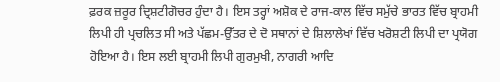ਫ਼ਰਕ ਜ਼ਰੂਰ ਦ੍ਰਿਸ਼ਟੀਗੋਚਰ ਹੁੰਦਾ ਹੈ। ਇਸ ਤਰ੍ਹਾਂ ਅਸ਼ੋਕ ਦੇ ਰਾਜ-ਕਾਲ ਵਿੱਚ ਸਮੁੱਚੇ ਭਾਰਤ ਵਿੱਚ ਬ੍ਰਾਹਮੀ ਲਿਪੀ ਹੀ ਪ੍ਰਚਲਿਤ ਸੀ ਅਤੇ ਪੱਛਮ-ਉੱਤਰ ਦੇ ਦੋ ਸਥਾਨਾਂ ਦੇ ਸ਼ਿਲਾਲੇਖਾਂ ਵਿੱਚ ਖਰੋਸ਼ਟੀ ਲਿਪੀ ਦਾ ਪ੍ਰਯੋਗ ਹੋਇਆ ਹੈ। ਇਸ ਲਈ ਬ੍ਰਾਹਮੀ ਲਿਪੀ ਗੁਰਮੁਖੀ, ਨਾਗਰੀ ਆਦਿ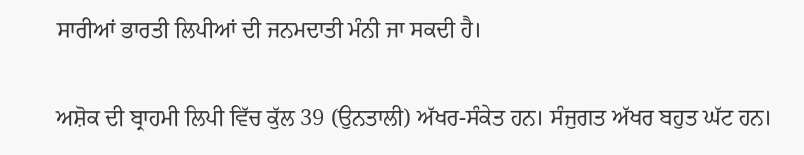ਸਾਰੀਆਂ ਭਾਰਤੀ ਲਿਪੀਆਂ ਦੀ ਜਨਮਦਾਤੀ ਮੰਨੀ ਜਾ ਸਕਦੀ ਹੈ।

ਅਸ਼ੋਕ ਦੀ ਬ੍ਰਾਹਮੀ ਲਿਪੀ ਵਿੱਚ ਕੁੱਲ 39 (ਉਨਤਾਲੀ) ਅੱਖਰ-ਸੰਕੇਤ ਹਨ। ਸੰਜੁਗਤ ਅੱਖਰ ਬਹੁਤ ਘੱਟ ਹਨ।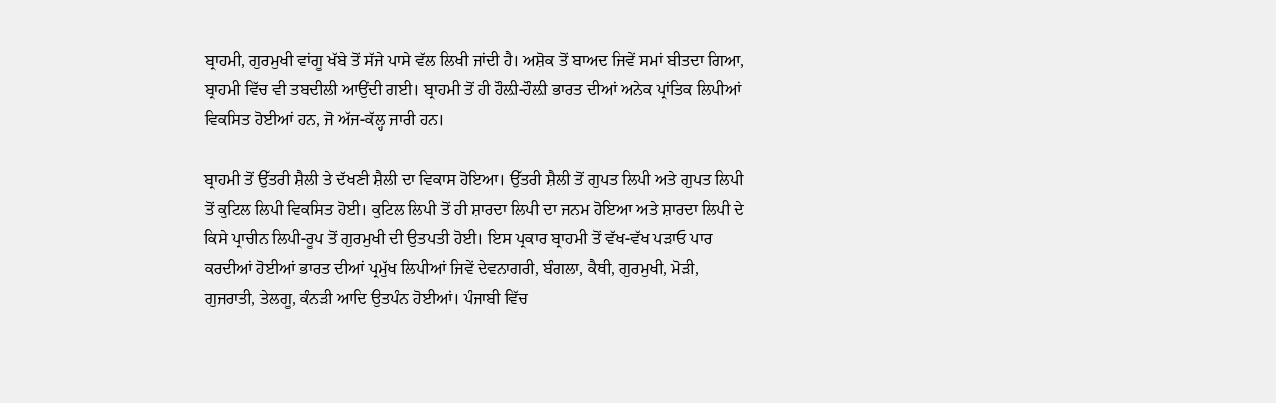ਬ੍ਰਾਹਮੀ, ਗੁਰਮੁਖੀ ਵਾਂਗੂ ਖੱਬੇ ਤੋਂ ਸੱਜੇ ਪਾਸੇ ਵੱਲ ਲਿਖੀ ਜਾਂਦੀ ਹੈ। ਅਸ਼ੋਕ ਤੋਂ ਬਾਅਦ ਜਿਵੇਂ ਸਮਾਂ ਬੀਤਦਾ ਗਿਆ, ਬ੍ਰਾਹਮੀ ਵਿੱਚ ਵੀ ਤਬਦੀਲੀ ਆਉਂਦੀ ਗਈ। ਬ੍ਰਾਹਮੀ ਤੋਂ ਹੀ ਹੌਲ਼ੀ-ਹੌਲ਼ੀ ਭਾਰਤ ਦੀਆਂ ਅਨੇਕ ਪ੍ਰਾਂਤਿਕ ਲਿਪੀਆਂ ਵਿਕਸਿਤ ਹੋਈਆਂ ਹਨ, ਜੋ ਅੱਜ-ਕੱਲ੍ਹ ਜਾਰੀ ਹਨ।

ਬ੍ਰਾਹਮੀ ਤੋਂ ਉੱਤਰੀ ਸ਼ੈਲੀ ਤੇ ਦੱਖਣੀ ਸ਼ੈਲੀ ਦਾ ਵਿਕਾਸ ਹੋਇਆ। ਉੱਤਰੀ ਸ਼ੈਲੀ ਤੋਂ ਗੁਪਤ ਲਿਪੀ ਅਤੇ ਗੁਪਤ ਲਿਪੀ ਤੋਂ ਕੁਟਿਲ ਲਿਪੀ ਵਿਕਸਿਤ ਹੋਈ। ਕੁਟਿਲ ਲਿਪੀ ਤੋਂ ਹੀ ਸ਼ਾਰਦਾ ਲਿਪੀ ਦਾ ਜਨਮ ਹੋਇਆ ਅਤੇ ਸ਼ਾਰਦਾ ਲਿਪੀ ਦੇ ਕਿਸੇ ਪ੍ਰਾਚੀਨ ਲਿਪੀ-ਰੂਪ ਤੋਂ ਗੁਰਮੁਖੀ ਦੀ ਉਤਪਤੀ ਹੋਈ। ਇਸ ਪ੍ਰਕਾਰ ਬ੍ਰਾਹਮੀ ਤੋਂ ਵੱਖ-ਵੱਖ ਪੜਾਓ ਪਾਰ ਕਰਦੀਆਂ ਹੋਈਆਂ ਭਾਰਤ ਦੀਆਂ ਪ੍ਰਮੁੱਖ ਲਿਪੀਆਂ ਜਿਵੇਂ ਦੇਵਨਾਗਰੀ, ਬੰਗਲਾ, ਕੈਥੀ, ਗੁਰਮੁਖੀ, ਮੋੜੀ, ਗੁਜਰਾਤੀ, ਤੇਲਗੂ, ਕੰਨੜੀ ਆਦਿ ਉਤਪੰਨ ਹੋਈਆਂ। ਪੰਜਾਬੀ ਵਿੱਚ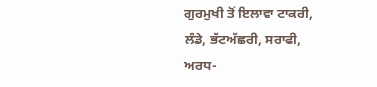ਗੁਰਮੁਖੀ ਤੋਂ ਇਲਾਵਾ ਟਾਕਰੀ, ਲੰਡੇ, ਭੱਟਅੱਛਰੀ, ਸਰਾਫੀ, ਅਰਧ-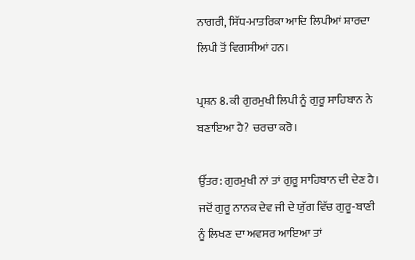ਨਾਗਰੀ, ਸਿੱਧ-ਮਾਤਰਿਕਾ ਆਦਿ ਲਿਪੀਆਂ ਸ਼ਾਰਦਾ ਲਿਪੀ ਤੋਂ ਵਿਗਸੀਆਂ ਹਨ।

ਪ੍ਰਸ਼ਨ 8. ਕੀ ਗੁਰਮੁਖੀ ਲਿਪੀ ਨੂੰ ਗੁਰੂ ਸਾਹਿਬਾਨ ਨੇ ਬਣਾਇਆ ਹੈ? ਚਰਚਾ ਕਰੋ।

ਉੱਤਰ: ਗੁਰਮੁਖੀ ਨਾਂ ਤਾਂ ਗੁਰੂ ਸਾਹਿਬਾਨ ਦੀ ਦੇਣ ਹੈ। ਜਦੋਂ ਗੁਰੂ ਨਾਨਕ ਦੇਵ ਜੀ ਦੇ ਯੁੱਗ ਵਿੱਚ ਗੁਰੂ-ਬਾਣੀ ਨੂੰ ਲਿਖਣ ਦਾ ਅਵਸਰ ਆਇਆ ਤਾਂ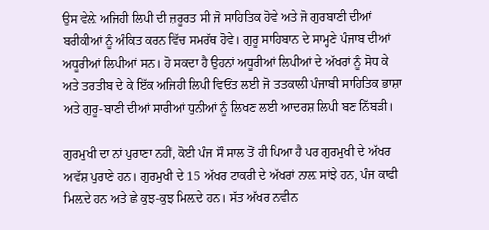ਉਸ ਵੇਲ਼ੇ ਅਜਿਹੀ ਲਿਪੀ ਦੀ ਜ਼ਰੂਰਤ ਸੀ ਜੋ ਸਾਹਿਤਿਕ ਹੋਵੇ ਅਤੇ ਜੋ ਗੁਰਬਾਣੀ ਦੀਆਂ ਬਰੀਕੀਆਂ ਨੂੰ ਅੰਕਿਤ ਕਰਨ ਵਿੱਚ ਸਮਰੱਥ ਹੋਵੇ। ਗੁਰੂ ਸਾਹਿਬਾਨ ਦੇ ਸਾਮ੍ਹਣੇ ਪੰਜਾਬ ਦੀਆਂ ਅਧੂਰੀਆਂ ਲਿਪੀਆਂ ਸਨ। ਹੋ ਸਕਦਾ ਹੈ ਉਹਨਾਂ ਅਧੂਰੀਆਂ ਲਿਪੀਆਂ ਦੇ ਅੱਖਰਾਂ ਨੂੰ ਸੋਧ ਕੇ ਅਤੇ ਤਰਤੀਬ ਦੇ ਕੇ ਇੱਕ ਅਜਿਹੀ ਲਿਪੀ ਵਿਓਂਤ ਲਈ ਜੋ ਤਤਕਾਲੀ ਪੰਜਾਬੀ ਸਾਹਿਤਿਕ ਭਾਸ਼ਾ ਅਤੇ ਗੁਰੂ-ਬਾਣੀ ਦੀਆਂ ਸਾਰੀਆਂ ਧੁਨੀਆਂ ਨੂੰ ਲਿਖਣ ਲਈ ਆਦਰਸ਼ ਲਿਪੀ ਬਣ ਨਿੱਬੜੀ।

ਗੁਰਮੁਖੀ ਦਾ ਨਾਂ ਪੁਰਾਣਾ ਨਹੀਂ, ਕੋਈ ਪੰਜ ਸੌ ਸਾਲ ਤੋਂ ਹੀ ਪਿਆ ਹੈ ਪਰ ਗੁਰਮੁਖੀ ਦੇ ਅੱਖਰ ਅਵੱਸ਼ ਪੁਰਾਣੇ ਹਨ। ਗੁਰਮੁਖੀ ਦੇ 15 ਅੱਖਰ ਟਾਕਰੀ ਦੇ ਅੱਖਰਾਂ ਨਾਲ਼ ਸਾਂਝੇ ਹਨ, ਪੰਜ ਕਾਫੀ ਮਿਲ਼ਦੇ ਹਨ ਅਤੇ ਛੇ ਕੁਝ-ਕੁਝ ਮਿਲ਼ਦੇ ਹਨ। ਸੱਤ ਅੱਖਰ ਨਵੀਨ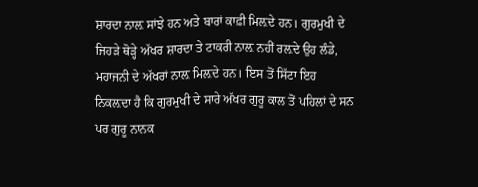ਸ਼ਾਰਦਾ ਨਾਲ਼ ਸਾਂਝੇ ਹਨ ਅਤੇ ਬਾਰਾਂ ਕਾਫ਼ੀ ਮਿਲ਼ਦੇ ਹਨ। ਗੁਰਮੁਖੀ ਦੇ ਜਿਹੜੇ ਥੋੜ੍ਹੇ ਅੱਖਰ ਸ਼ਾਰਦਾ ਤੇ ਟਾਕਰੀ ਨਾਲ਼ ਨਹੀਂ ਰਲ਼ਦੇ ਉਹ ਲੰਡੇ, ਮਹਾਜਨੀ ਦੇ ਅੱਖਰਾਂ ਨਾਲ਼ ਮਿਲ਼ਦੇ ਹਨ। ਇਸ ਤੋਂ ਸਿੱਟਾ ਇਹ ਨਿਕਲ਼ਦਾ ਹੈ ਕਿ ਗੁਰਮੁਖੀ ਦੇ ਸਾਰੇ ਅੱਖਰ ਗੁਰੂ ਕਾਲ ਤੋਂ ਪਹਿਲਾਂ ਦੇ ਸਨ ਪਰ ਗੁਰੂ ਨਾਨਕ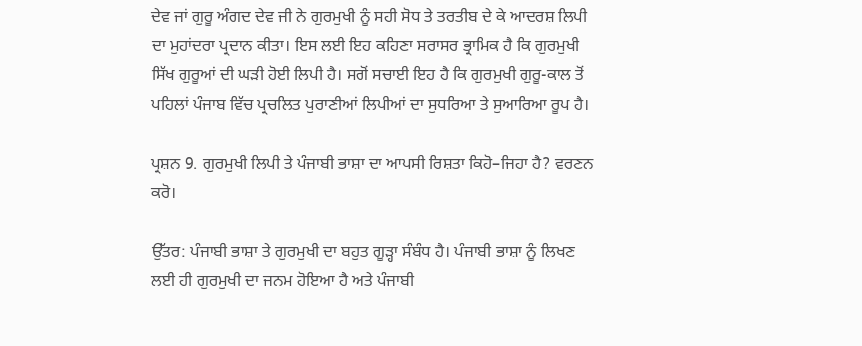ਦੇਵ ਜਾਂ ਗੁਰੂ ਅੰਗਦ ਦੇਵ ਜੀ ਨੇ ਗੁਰਮੁਖੀ ਨੂੰ ਸਹੀ ਸੋਧ ਤੇ ਤਰਤੀਬ ਦੇ ਕੇ ਆਦਰਸ਼ ਲਿਪੀ ਦਾ ਮੁਹਾਂਦਰਾ ਪ੍ਰਦਾਨ ਕੀਤਾ। ਇਸ ਲਈ ਇਹ ਕਹਿਣਾ ਸਰਾਸਰ ਭ੍ਰਾਮਿਕ ਹੈ ਕਿ ਗੁਰਮੁਖੀ ਸਿੱਖ ਗੁਰੂਆਂ ਦੀ ਘੜੀ ਹੋਈ ਲਿਪੀ ਹੈ। ਸਗੋਂ ਸਚਾਈ ਇਹ ਹੈ ਕਿ ਗੁਰਮੁਖੀ ਗੁਰੂ-ਕਾਲ ਤੋਂ ਪਹਿਲਾਂ ਪੰਜਾਬ ਵਿੱਚ ਪ੍ਰਚਲਿਤ ਪੁਰਾਣੀਆਂ ਲਿਪੀਆਂ ਦਾ ਸੁਧਰਿਆ ਤੇ ਸੁਆਰਿਆ ਰੂਪ ਹੈ।

ਪ੍ਰਸ਼ਨ 9. ਗੁਰਮੁਖੀ ਲਿਪੀ ਤੇ ਪੰਜਾਬੀ ਭਾਸ਼ਾ ਦਾ ਆਪਸੀ ਰਿਸ਼ਤਾ ਕਿਹੋ–ਜਿਹਾ ਹੈ? ਵਰਣਨ ਕਰੋ।

ਉੱਤਰ: ਪੰਜਾਬੀ ਭਾਸ਼ਾ ਤੇ ਗੁਰਮੁਖੀ ਦਾ ਬਹੁਤ ਗੂੜ੍ਹਾ ਸੰਬੰਧ ਹੈ। ਪੰਜਾਬੀ ਭਾਸ਼ਾ ਨੂੰ ਲਿਖਣ ਲਈ ਹੀ ਗੁਰਮੁਖੀ ਦਾ ਜਨਮ ਹੋਇਆ ਹੈ ਅਤੇ ਪੰਜਾਬੀ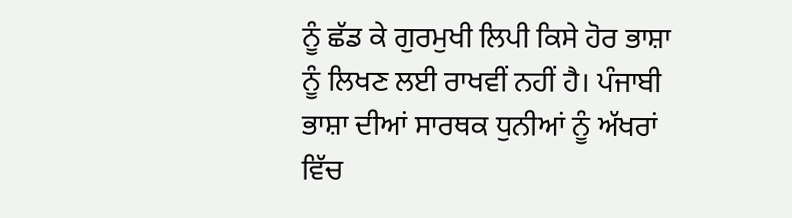ਨੂੰ ਛੱਡ ਕੇ ਗੁਰਮੁਖੀ ਲਿਪੀ ਕਿਸੇ ਹੋਰ ਭਾਸ਼ਾ ਨੂੰ ਲਿਖਣ ਲਈ ਰਾਖਵੀਂ ਨਹੀਂ ਹੈ। ਪੰਜਾਬੀ ਭਾਸ਼ਾ ਦੀਆਂ ਸਾਰਥਕ ਧੁਨੀਆਂ ਨੂੰ ਅੱਖਰਾਂ ਵਿੱਚ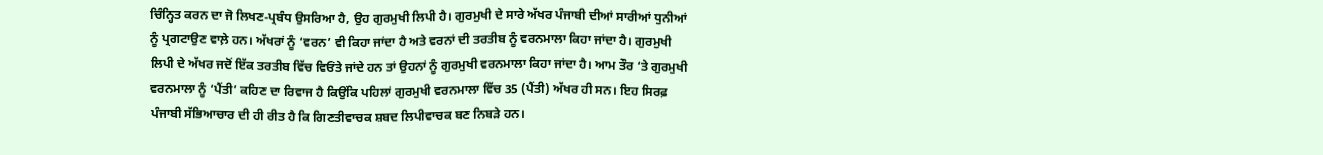ਚਿੰਨ੍ਹਿਤ ਕਰਨ ਦਾ ਜੋ ਲਿਖਣ-ਪ੍ਰਬੰਧ ਉਸਰਿਆ ਹੈ, ਉਹ ਗੁਰਮੁਖੀ ਲਿਪੀ ਹੈ। ਗੁਰਮੁਖੀ ਦੇ ਸਾਰੇ ਅੱਖਰ ਪੰਜਾਬੀ ਦੀਆਂ ਸਾਰੀਆਂ ਧੁਨੀਆਂ ਨੂੰ ਪ੍ਰਗਟਾਉਣ ਵਾਲ਼ੇ ਹਨ। ਅੱਖਰਾਂ ਨੂੰ ‘ਵਰਨ’ ਵੀ ਕਿਹਾ ਜਾਂਦਾ ਹੈ ਅਤੇ ਵਰਨਾਂ ਦੀ ਤਰਤੀਬ ਨੂੰ ਵਰਨਮਾਲਾ ਕਿਹਾ ਜਾਂਦਾ ਹੈ। ਗੁਰਮੁਖੀ ਲਿਪੀ ਦੇ ਅੱਖਰ ਜਦੋਂ ਇੱਕ ਤਰਤੀਬ ਵਿੱਚ ਵਿਓਂਤੇ ਜਾਂਦੇ ਹਨ ਤਾਂ ਉਹਨਾਂ ਨੂੰ ਗੁਰਮੁਖੀ ਵਰਨਮਾਲਾ ਕਿਹਾ ਜਾਂਦਾ ਹੈ। ਆਮ ਤੌਰ ‘ਤੇ ਗੁਰਮੁਖੀ ਵਰਨਮਾਲਾ ਨੂੰ ‘ਪੈਂਤੀ’ ਕਹਿਣ ਦਾ ਰਿਵਾਜ ਹੈ ਕਿਉਂਕਿ ਪਹਿਲਾਂ ਗੁਰਮੁਖੀ ਵਰਨਮਾਲਾ ਵਿੱਚ 35 (ਪੈਂਤੀ) ਅੱਖਰ ਹੀ ਸਨ। ਇਹ ਸਿਰਫ਼ ਪੰਜਾਬੀ ਸੱਭਿਆਚਾਰ ਦੀ ਹੀ ਰੀਤ ਹੈ ਕਿ ਗਿਣਤੀਵਾਚਕ ਸ਼ਬਦ ਲਿਪੀਵਾਚਕ ਬਣ ਨਿਬੜੇ ਹਨ।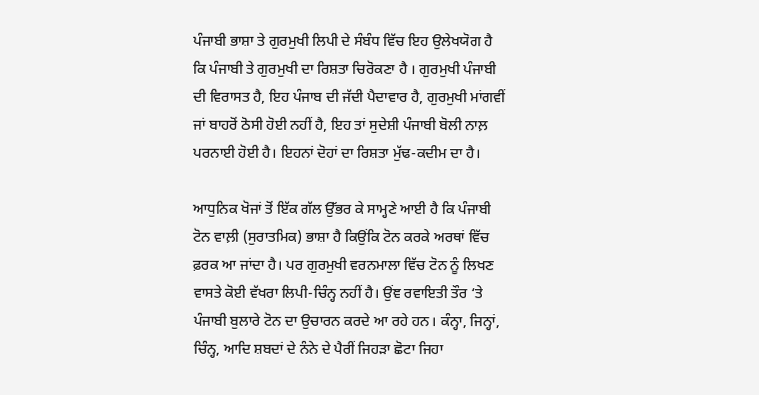ਪੰਜਾਬੀ ਭਾਸ਼ਾ ਤੇ ਗੁਰਮੁਖੀ ਲਿਪੀ ਦੇ ਸੰਬੰਧ ਵਿੱਚ ਇਹ ਉਲੇਖਯੋਗ ਹੈ ਕਿ ਪੰਜਾਬੀ ਤੇ ਗੁਰਮੁਖੀ ਦਾ ਰਿਸ਼ਤਾ ਚਿਰੋਕਣਾ ਹੈ । ਗੁਰਮੁਖੀ ਪੰਜਾਬੀ ਦੀ ਵਿਰਾਸਤ ਹੈ, ਇਹ ਪੰਜਾਬ ਦੀ ਜੱਦੀ ਪੈਦਾਵਾਰ ਹੈ, ਗੁਰਮੁਖੀ ਮਾਂਗਵੀਂ ਜਾਂ ਬਾਹਰੋਂ ਠੋਸੀ ਹੋਈ ਨਹੀਂ ਹੈ, ਇਹ ਤਾਂ ਸੁਦੇਸ਼ੀ ਪੰਜਾਬੀ ਬੋਲੀ ਨਾਲ਼ ਪਰਨਾਈ ਹੋਈ ਹੈ। ਇਹਨਾਂ ਦੋਹਾਂ ਦਾ ਰਿਸ਼ਤਾ ਮੁੱਢ-ਕਦੀਮ ਦਾ ਹੈ।

ਆਧੁਨਿਕ ਖੋਜਾਂ ਤੋਂ ਇੱਕ ਗੱਲ ਉੱਭਰ ਕੇ ਸਾਮ੍ਹਣੇ ਆਈ ਹੈ ਕਿ ਪੰਜਾਬੀ ਟੋਨ ਵਾਲ਼ੀ (ਸੁਰਾਤਮਿਕ) ਭਾਸ਼ਾ ਹੈ ਕਿਉਂਕਿ ਟੋਨ ਕਰਕੇ ਅਰਥਾਂ ਵਿੱਚ ਫ਼ਰਕ ਆ ਜਾਂਦਾ ਹੈ। ਪਰ ਗੁਰਮੁਖੀ ਵਰਨਮਾਲਾ ਵਿੱਚ ਟੋਨ ਨੂੰ ਲਿਖਣ ਵਾਸਤੇ ਕੋਈ ਵੱਖਰਾ ਲਿਪੀ-ਚਿੰਨ੍ਹ ਨਹੀਂ ਹੈ। ਉਂਞ ਰਵਾਇਤੀ ਤੌਰ ‘ਤੇ ਪੰਜਾਬੀ ਬੁਲਾਰੇ ਟੋਨ ਦਾ ਉਚਾਰਨ ਕਰਦੇ ਆ ਰਹੇ ਹਨ। ਕੰਨ੍ਹਾ, ਜਿਨ੍ਹਾਂ, ਚਿੰਨ੍ਹ, ਆਦਿ ਸ਼ਬਦਾਂ ਦੇ ਨੰਨੇ ਦੇ ਪੈਰੀਂ ਜਿਹੜਾ ਛੋਟਾ ਜਿਹਾ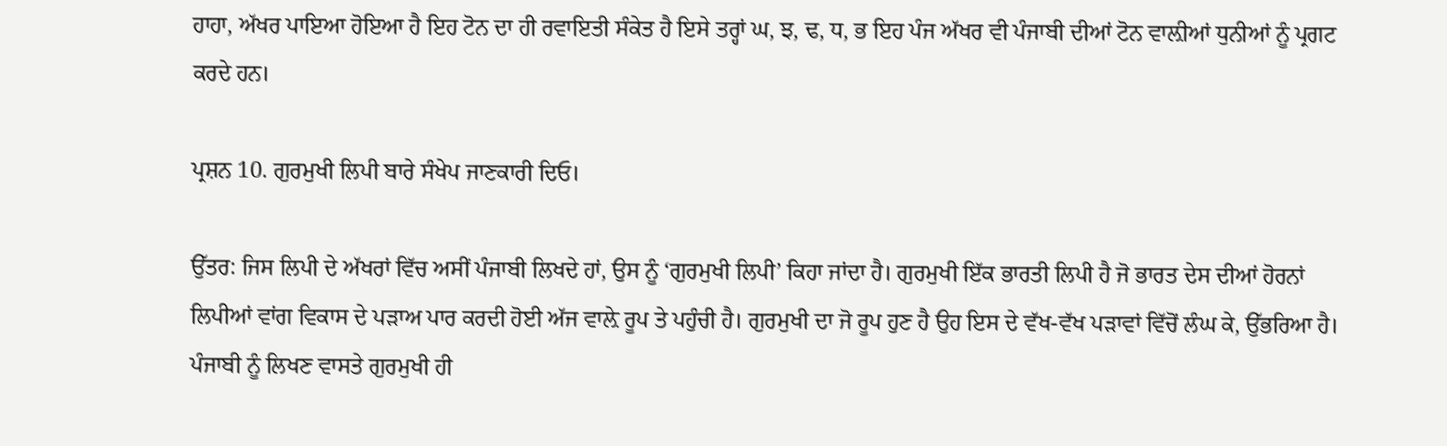ਹਾਹਾ, ਅੱਖਰ ਪਾਇਆ ਹੋਇਆ ਹੈ ਇਹ ਟੋਨ ਦਾ ਹੀ ਰਵਾਇਤੀ ਸੰਕੇਤ ਹੈ ਇਸੇ ਤਰ੍ਹਾਂ ਘ, ਝ, ਢ, ਧ, ਭ ਇਹ ਪੰਜ ਅੱਖਰ ਵੀ ਪੰਜਾਬੀ ਦੀਆਂ ਟੋਨ ਵਾਲ਼ੀਆਂ ਧੁਨੀਆਂ ਨੂੰ ਪ੍ਰਗਟ ਕਰਦੇ ਹਨ।

ਪ੍ਰਸ਼ਨ 10. ਗੁਰਮੁਖੀ ਲਿਪੀ ਬਾਰੇ ਸੰਖੇਪ ਜਾਣਕਾਰੀ ਦਿਓ।

ਉੱਤਰ: ਜਿਸ ਲਿਪੀ ਦੇ ਅੱਖਰਾਂ ਵਿੱਚ ਅਸੀਂ ਪੰਜਾਬੀ ਲਿਖਦੇ ਹਾਂ, ਉਸ ਨੂੰ ‘ਗੁਰਮੁਖੀ ਲਿਪੀ’ ਕਿਹਾ ਜਾਂਦਾ ਹੈ। ਗੁਰਮੁਖੀ ਇੱਕ ਭਾਰਤੀ ਲਿਪੀ ਹੈ ਜੋ ਭਾਰਤ ਦੇਸ ਦੀਆਂ ਹੋਰਨਾਂ ਲਿਪੀਆਂ ਵਾਂਗ ਵਿਕਾਸ ਦੇ ਪੜਾਅ ਪਾਰ ਕਰਦੀ ਹੋਈ ਅੱਜ ਵਾਲ਼ੇ ਰੂਪ ਤੇ ਪਹੁੰਚੀ ਹੈ। ਗੁਰਮੁਖੀ ਦਾ ਜੋ ਰੂਪ ਹੁਣ ਹੈ ਉਹ ਇਸ ਦੇ ਵੱਖ-ਵੱਖ ਪੜਾਵਾਂ ਵਿੱਚੋਂ ਲੰਘ ਕੇ, ਉੱਭਰਿਆ ਹੈ। ਪੰਜਾਬੀ ਨੂੰ ਲਿਖਣ ਵਾਸਤੇ ਗੁਰਮੁਖੀ ਹੀ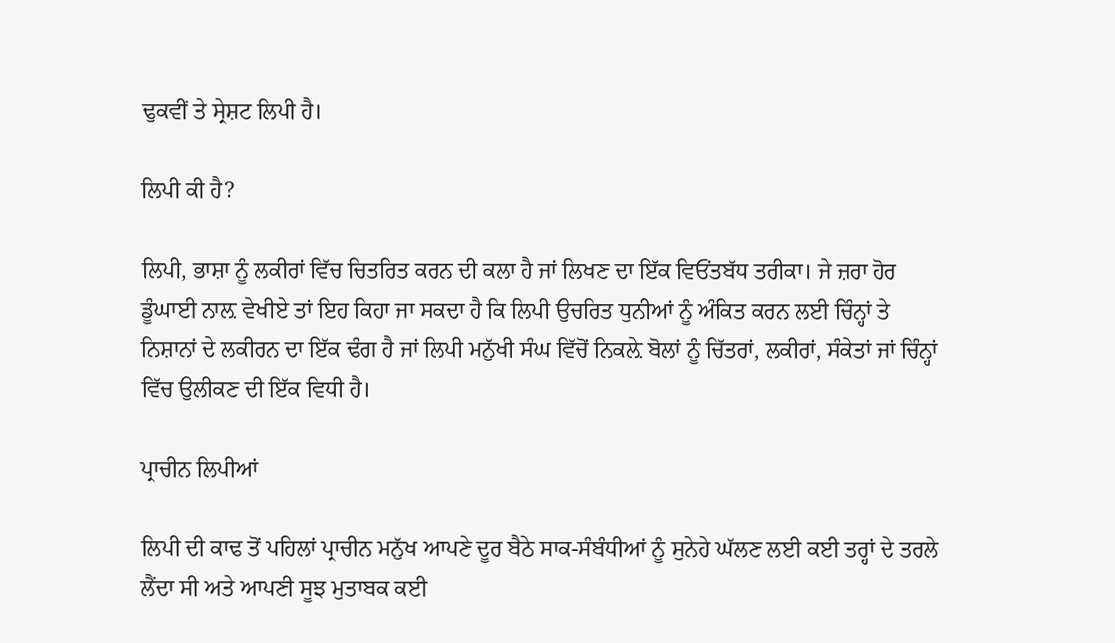ਢੁਕਵੀਂ ਤੇ ਸ੍ਰੇਸ਼ਟ ਲਿਪੀ ਹੈ।

ਲਿਪੀ ਕੀ ਹੈ?

ਲਿਪੀ, ਭਾਸ਼ਾ ਨੂੰ ਲਕੀਰਾਂ ਵਿੱਚ ਚਿਤਰਿਤ ਕਰਨ ਦੀ ਕਲਾ ਹੈ ਜਾਂ ਲਿਖਣ ਦਾ ਇੱਕ ਵਿਓਂਤਬੱਧ ਤਰੀਕਾ। ਜੇ ਜ਼ਰਾ ਹੋਰ ਡੂੰਘਾਈ ਨਾਲ਼ ਵੇਖੀਏ ਤਾਂ ਇਹ ਕਿਹਾ ਜਾ ਸਕਦਾ ਹੈ ਕਿ ਲਿਪੀ ਉਚਰਿਤ ਧੁਨੀਆਂ ਨੂੰ ਅੰਕਿਤ ਕਰਨ ਲਈ ਚਿੰਨ੍ਹਾਂ ਤੇ ਨਿਸ਼ਾਨਾਂ ਦੇ ਲਕੀਰਨ ਦਾ ਇੱਕ ਢੰਗ ਹੈ ਜਾਂ ਲਿਪੀ ਮਨੁੱਖੀ ਸੰਘ ਵਿੱਚੋਂ ਨਿਕਲ਼ੇ ਬੋਲਾਂ ਨੂੰ ਚਿੱਤਰਾਂ, ਲਕੀਰਾਂ, ਸੰਕੇਤਾਂ ਜਾਂ ਚਿੰਨ੍ਹਾਂ ਵਿੱਚ ਉਲੀਕਣ ਦੀ ਇੱਕ ਵਿਧੀ ਹੈ।

ਪ੍ਰਾਚੀਨ ਲਿਪੀਆਂ

ਲਿਪੀ ਦੀ ਕਾਢ ਤੋਂ ਪਹਿਲਾਂ ਪ੍ਰਾਚੀਨ ਮਨੁੱਖ ਆਪਣੇ ਦੂਰ ਬੈਠੇ ਸਾਕ-ਸੰਬੰਧੀਆਂ ਨੂੰ ਸੁਨੇਹੇ ਘੱਲਣ ਲਈ ਕਈ ਤਰ੍ਹਾਂ ਦੇ ਤਰਲੇ ਲੈਂਦਾ ਸੀ ਅਤੇ ਆਪਣੀ ਸੂਝ ਮੁਤਾਬਕ ਕਈ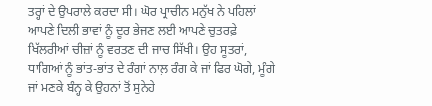ਤਰ੍ਹਾਂ ਦੇ ਉਪਰਾਲੇ ਕਰਦਾ ਸੀ। ਘੋਰ ਪ੍ਰਾਚੀਨ ਮਨੁੱਖ ਨੇ ਪਹਿਲਾਂ ਆਪਣੇ ਦਿਲੀ ਭਾਵਾਂ ਨੂੰ ਦੂਰ ਭੇਜਣ ਲਈ ਆਪਣੇ ਚੁਤਰਫ਼ੇ ਖਿੱਲਰੀਆਂ ਚੀਜ਼ਾਂ ਨੂੰ ਵਰਤਣ ਦੀ ਜਾਚ ਸਿੱਖੀ। ਉਹ ਸੂਤਰਾਂ, ਧਾਗਿਆਂ ਨੂੰ ਭਾਂਤ-ਭਾਂਤ ਦੇ ਰੰਗਾਂ ਨਾਲ਼ ਰੰਗ ਕੇ ਜਾਂ ਫਿਰ ਘੋਗੇ, ਮੂੰਗੇ ਜਾਂ ਮਣਕੇ ਬੰਨ੍ਹ ਕੇ ਉਹਨਾਂ ਤੋਂ ਸੁਨੇਹੇ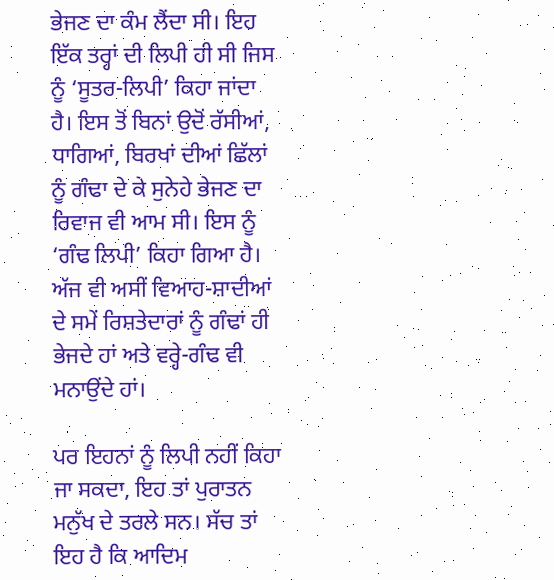ਭੇਜਣ ਦਾ ਕੰਮ ਲੈਂਦਾ ਸੀ। ਇਹ ਇੱਕ ਤਰ੍ਹਾਂ ਦੀ ਲਿਪੀ ਹੀ ਸੀ ਜਿਸ ਨੂੰ ‘ਸੂਤਰ-ਲਿਪੀ’ ਕਿਹਾ ਜਾਂਦਾ ਹੈ। ਇਸ ਤੋਂ ਬਿਨਾਂ ਉਦੋਂ ਰੱਸੀਆਂ, ਧਾਗਿਆਂ, ਬਿਰਖਾਂ ਦੀਆਂ ਛਿੱਲਾਂ ਨੂੰ ਗੰਢਾ ਦੇ ਕੇ ਸੁਨੇਹੇ ਭੇਜਣ ਦਾ ਰਿਵਾਜ ਵੀ ਆਮ ਸੀ। ਇਸ ਨੂੰ ‘ਗੰਢ ਲਿਪੀ’ ਕਿਹਾ ਗਿਆ ਹੈ। ਅੱਜ ਵੀ ਅਸੀਂ ਵਿਆਹ-ਸ਼ਾਦੀਆਂ ਦੇ ਸਮੇਂ ਰਿਸ਼ਤੇਦਾਰਾਂ ਨੂੰ ਗੰਢਾਂ ਹੀ ਭੇਜਦੇ ਹਾਂ ਅਤੇ ਵਰ੍ਹੇ-ਗੰਢ ਵੀ ਮਨਾਉਂਦੇ ਹਾਂ।

ਪਰ ਇਹਨਾਂ ਨੂੰ ਲਿਪੀ ਨਹੀਂ ਕਿਹਾ ਜਾ ਸਕਦਾ, ਇਹ ਤਾਂ ਪੁਰਾਤਨ ਮਨੁੱਖ ਦੇ ਤਰਲੇ ਸਨ। ਸੱਚ ਤਾਂ ਇਹ ਹੈ ਕਿ ਆਦਿਮ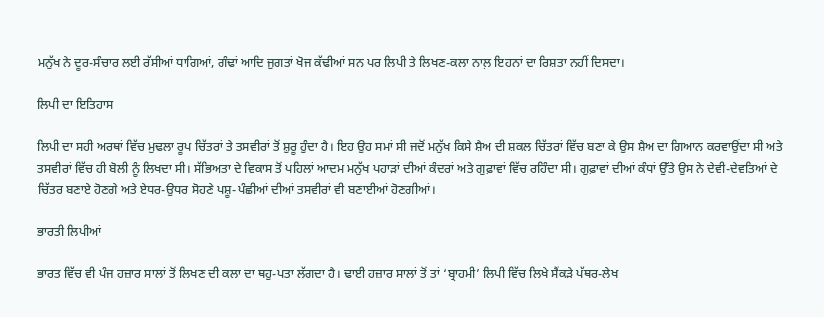ਮਨੁੱਖ ਨੇ ਦੂਰ-ਸੰਚਾਰ ਲਈ ਰੱਸੀਆਂ ਧਾਗਿਆਂ, ਗੰਢਾਂ ਆਦਿ ਜੁਗਤਾਂ ਖੋਜ ਕੱਢੀਆਂ ਸਨ ਪਰ ਲਿਪੀ ਤੇ ਲਿਖਣ-ਕਲਾ ਨਾਲ਼ ਇਹਨਾਂ ਦਾ ਰਿਸ਼ਤਾ ਨਹੀਂ ਦਿਸਦਾ।

ਲਿਪੀ ਦਾ ਇਤਿਹਾਸ

ਲਿਪੀ ਦਾ ਸਹੀ ਅਰਥਾਂ ਵਿੱਚ ਮੁਢਲਾ ਰੂਪ ਚਿੱਤਰਾਂ ਤੇ ਤਸਵੀਰਾਂ ਤੋਂ ਸ਼ੁਰੂ ਹੁੰਦਾ ਹੈ। ਇਹ ਉਹ ਸਮਾਂ ਸੀ ਜਦੋਂ ਮਨੁੱਖ ਕਿਸੇ ਸ਼ੈਅ ਦੀ ਸ਼ਕਲ ਚਿੱਤਰਾਂ ਵਿੱਚ ਬਣਾ ਕੇ ਉਸ ਸ਼ੈਅ ਦਾ ਗਿਆਨ ਕਰਵਾਉਂਦਾ ਸੀ ਅਤੇ ਤਸਵੀਰਾਂ ਵਿੱਚ ਹੀ ਬੋਲੀ ਨੂੰ ਲਿਖਦਾ ਸੀ। ਸੱਭਿਅਤਾ ਦੇ ਵਿਕਾਸ ਤੋਂ ਪਹਿਲਾਂ ਆਦਮ ਮਨੁੱਖ ਪਹਾੜਾਂ ਦੀਆਂ ਕੰਦਰਾਂ ਅਤੇ ਗੁਫ਼ਾਵਾਂ ਵਿੱਚ ਰਹਿੰਦਾ ਸੀ। ਗੁਫ਼ਾਵਾਂ ਦੀਆਂ ਕੰਧਾਂ ਉੱਤੇ ਉਸ ਨੇ ਦੇਵੀ-ਦੇਵਤਿਆਂ ਦੇ ਚਿੱਤਰ ਬਣਾਏ ਹੋਣਗੇ ਅਤੇ ਏਧਰ-ਉਧਰ ਸੋਹਣੇ ਪਸ਼ੂ-ਪੰਛੀਆਂ ਦੀਆਂ ਤਸਵੀਰਾਂ ਵੀ ਬਣਾਈਆਂ ਹੋਣਗੀਆਂ।

ਭਾਰਤੀ ਲਿਪੀਆਂ

ਭਾਰਤ ਵਿੱਚ ਵੀ ਪੰਜ ਹਜ਼ਾਰ ਸਾਲਾਂ ਤੋਂ ਲਿਖਣ ਦੀ ਕਲਾ ਦਾ ਥਹੁ-ਪਤਾ ਲੱਗਦਾ ਹੈ। ਢਾਈ ਹਜ਼ਾਰ ਸਾਲਾਂ ਤੋਂ ਤਾਂ ‘ਬ੍ਰਾਹਮੀ’ ਲਿਪੀ ਵਿੱਚ ਲਿਖੇ ਸੈਂਕੜੇ ਪੱਥਰ-ਲੇਖ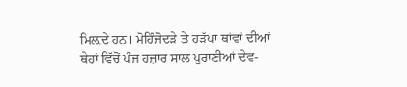ਮਿਲ਼ਦੇ ਹਨ। ਮੋਹਿੰਜੋਦੜੇ ਤੇ ਹੜੱਪਾ ਥਾਂਵਾਂ ਦੀਆਂ ਥੇਹਾਂ ਵਿੱਚੋਂ ਪੰਜ ਹਜ਼ਾਰ ਸਾਲ ਪੁਰਾਣੀਆਂ ਦੇਵ-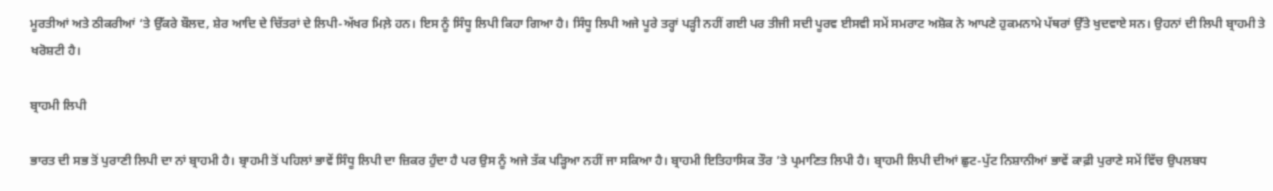ਮੂਰਤੀਆਂ ਅਤੇ ਠੀਕਰੀਆਂ ‘ਤੇ ਉੱਕਰੇ ਬੌਲਦ, ਸ਼ੇਰ ਆਦਿ ਦੇ ਚਿੱਤਰਾਂ ਦੇ ਲਿਪੀ-ਅੱਖਰ ਮਿਲ਼ੇ ਹਨ। ਇਸ ਨੂੰ ਸਿੰਧੂ ਲਿਪੀ ਕਿਹਾ ਗਿਆ ਹੈ। ਸਿੰਧੂ ਲਿਪੀ ਅਜੇ ਪੂਰੇ ਤਰ੍ਹਾਂ ਪੜ੍ਹੀ ਨਹੀਂ ਗਈ ਪਰ ਤੀਜੀ ਸਦੀ ਪੂਰਵ ਈਸਵੀ ਸਮੇਂ ਸਮਰਾਟ ਅਸ਼ੋਕ ਨੇ ਆਪਣੇ ਹੁਕਮਨਾਮੇ ਪੱਥਰਾਂ ਉੱਤੇ ਖੁਦਵਾਏ ਸਨ। ਉਹਨਾਂ ਦੀ ਲਿਪੀ ਬ੍ਰਾਹਮੀ ਤੇ ਖਰੋਸ਼ਟੀ ਹੈ।

ਬ੍ਰਾਹਮੀ ਲਿਪੀ

ਭਾਰਤ ਦੀ ਸਭ ਤੋਂ ਪੁਰਾਣੀ ਲਿਪੀ ਦਾ ਨਾਂ ਬ੍ਰਾਹਮੀ ਹੈ। ਬ੍ਰਾਹਮੀ ਤੋਂ ਪਹਿਲਾਂ ਭਾਵੇਂ ਸਿੰਧੂ ਲਿਪੀ ਦਾ ਜ਼ਿਕਰ ਹੁੰਦਾ ਹੈ ਪਰ ਉਸ ਨੂੰ ਅਜੇ ਤੱਕ ਪੜ੍ਹਿਆ ਨਹੀਂ ਜਾ ਸਕਿਆ ਹੈ। ਬ੍ਰਾਹਮੀ ਇਤਿਹਾਸਿਕ ਤੌਰ ’ਤੇ ਪ੍ਰਮਾਣਿਤ ਲਿਪੀ ਹੈ। ਬ੍ਰਾਹਮੀ ਲਿਪੀ ਦੀਆਂ ਛੁਟ-ਪੁੱਟ ਨਿਸ਼ਾਨੀਆਂ ਭਾਵੇਂ ਕਾਫ਼ੀ ਪੁਰਾਣੇ ਸਮੇਂ ਵਿੱਚ ਉਪਲਬਧ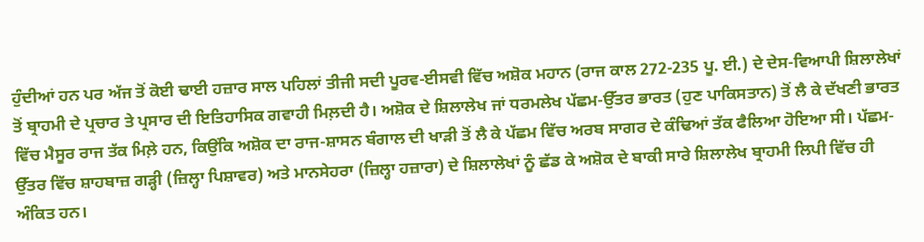ਹੁੰਦੀਆਂ ਹਨ ਪਰ ਅੱਜ ਤੋਂ ਕੋਈ ਢਾਈ ਹਜ਼ਾਰ ਸਾਲ ਪਹਿਲਾਂ ਤੀਜੀ ਸਦੀ ਪੂਰਵ-ਈਸਵੀ ਵਿੱਚ ਅਸ਼ੋਕ ਮਹਾਨ (ਰਾਜ ਕਾਲ 272-235 ਪੂ. ਈ.) ਦੇ ਦੇਸ-ਵਿਆਪੀ ਸ਼ਿਲਾਲੇਖਾਂ ਤੋਂ ਬ੍ਰਾਹਮੀ ਦੇ ਪ੍ਰਚਾਰ ਤੇ ਪ੍ਰਸਾਰ ਦੀ ਇਤਿਹਾਸਿਕ ਗਵਾਹੀ ਮਿਲ਼ਦੀ ਹੈ। ਅਸ਼ੋਕ ਦੇ ਸ਼ਿਲਾਲੇਖ ਜਾਂ ਧਰਮਲੇਖ ਪੱਛਮ-ਉੱਤਰ ਭਾਰਤ (ਹੁਣ ਪਾਕਿਸਤਾਨ) ਤੋਂ ਲੈ ਕੇ ਦੱਖਣੀ ਭਾਰਤ ਵਿੱਚ ਮੈਸੂਰ ਰਾਜ ਤੱਕ ਮਿਲ਼ੇ ਹਨ, ਕਿਉਂਕਿ ਅਸ਼ੋਕ ਦਾ ਰਾਜ-ਸ਼ਾਸਨ ਬੰਗਾਲ ਦੀ ਖਾੜੀ ਤੋਂ ਲੈ ਕੇ ਪੱਛਮ ਵਿੱਚ ਅਰਬ ਸਾਗਰ ਦੇ ਕੰਢਿਆਂ ਤੱਕ ਫੈਲਿਆ ਹੋਇਆ ਸੀ। ਪੱਛਮ-ਉੱਤਰ ਵਿੱਚ ਸ਼ਾਹਬਾਜ਼ ਗੜ੍ਹੀ (ਜ਼ਿਲ੍ਹਾ ਪਿਸ਼ਾਵਰ) ਅਤੇ ਮਾਨਸੇਹਰਾ (ਜ਼ਿਲ੍ਹਾ ਹਜ਼ਾਰਾ) ਦੇ ਸ਼ਿਲਾਲੇਖਾਂ ਨੂੰ ਛੱਡ ਕੇ ਅਸ਼ੋਕ ਦੇ ਬਾਕੀ ਸਾਰੇ ਸ਼ਿਲਾਲੇਖ ਬ੍ਰਾਹਮੀ ਲਿਪੀ ਵਿੱਚ ਹੀ ਅੰਕਿਤ ਹਨ।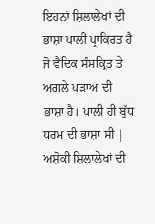ਇਹਨਾਂ ਸ਼ਿਲਾਲੇਖਾਂ ਦੀ ਭਾਸ਼ਾ ਪਾਲੀ ਪ੍ਰਾਕਿਰਤ ਹੈ ਜੋ ਵੈਦਿਕ ਸੰਸਕ੍ਰਿਤ ਤੇ ਅਗਲੇ ਪੜਾਅ ਦੀ ਭਾਸ਼ਾ ਹੈ। ਪਾਲੀ ਹੀ ਬੁੱਧ ਧਰਮ ਦੀ ਭਾਸ਼ਾ ਸੀ | ਅਸ਼ੋਕੀ ਸ਼ਿਲਾਲੇਖਾਂ ਦੀ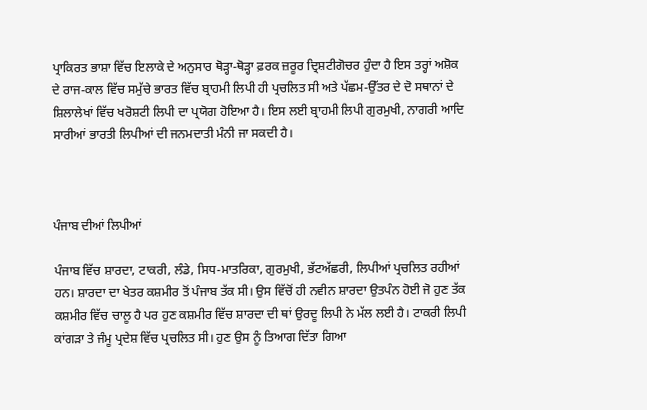ਪ੍ਰਾਕਿਰਤ ਭਾਸ਼ਾ ਵਿੱਚ ਇਲਾਕੇ ਦੇ ਅਨੁਸਾਰ ਥੋੜ੍ਹਾ-ਥੋੜ੍ਹਾ ਫ਼ਰਕ ਜ਼ਰੂਰ ਦ੍ਰਿਸ਼ਟੀਗੋਚਰ ਹੁੰਦਾ ਹੈ ਇਸ ਤਰ੍ਹਾਂ ਅਸ਼ੋਕ ਦੇ ਰਾਜ-ਕਾਲ ਵਿੱਚ ਸਮੁੱਚੇ ਭਾਰਤ ਵਿੱਚ ਬ੍ਰਾਹਮੀ ਲਿਪੀ ਹੀ ਪ੍ਰਚਲਿਤ ਸੀ ਅਤੇ ਪੱਛਮ-ਉੱਤਰ ਦੇ ਦੋ ਸਥਾਨਾਂ ਦੇ ਸ਼ਿਲਾਲੇਖਾਂ ਵਿੱਚ ਖਰੋਸ਼ਟੀ ਲਿਪੀ ਦਾ ਪ੍ਰਯੋਗ ਹੋਇਆ ਹੈ। ਇਸ ਲਈ ਬ੍ਰਾਹਮੀ ਲਿਪੀ ਗੁਰਮੁਖੀ, ਨਾਗਰੀ ਆਦਿ ਸਾਰੀਆਂ ਭਾਰਤੀ ਲਿਪੀਆਂ ਦੀ ਜਨਮਦਾਤੀ ਮੰਨੀ ਜਾ ਸਕਦੀ ਹੈ।



ਪੰਜਾਬ ਦੀਆਂ ਲਿਪੀਆਂ

ਪੰਜਾਬ ਵਿੱਚ ਸ਼ਾਰਦਾ, ਟਾਕਰੀ, ਲੰਡੇ, ਸਿਧ-ਮਾਤਰਿਕਾ, ਗੁਰਮੁਖੀ, ਭੱਟਅੱਛਰੀ, ਲਿਪੀਆਂ ਪ੍ਰਚਲਿਤ ਰਹੀਆਂ ਹਨ। ਸ਼ਾਰਦਾ ਦਾ ਖੇਤਰ ਕਸ਼ਮੀਰ ਤੋਂ ਪੰਜਾਬ ਤੱਕ ਸੀ। ਉਸ ਵਿੱਚੋਂ ਹੀ ਨਵੀਨ ਸ਼ਾਰਦਾ ਉਤਪੰਨ ਹੋਈ ਜੋ ਹੁਣ ਤੱਕ ਕਸ਼ਮੀਰ ਵਿੱਚ ਚਾਲੂ ਹੈ ਪਰ ਹੁਣ ਕਸ਼ਮੀਰ ਵਿੱਚ ਸ਼ਾਰਦਾ ਦੀ ਥਾਂ ਉਰਦੂ ਲਿਪੀ ਨੇ ਮੱਲ ਲਈ ਹੈ। ਟਾਕਰੀ ਲਿਪੀ ਕਾਂਗੜਾ ਤੇ ਜੰਮੂ ਪ੍ਰਦੇਸ਼ ਵਿੱਚ ਪ੍ਰਚਲਿਤ ਸੀ। ਹੁਣ ਉਸ ਨੂੰ ਤਿਆਗ ਦਿੱਤਾ ਗਿਆ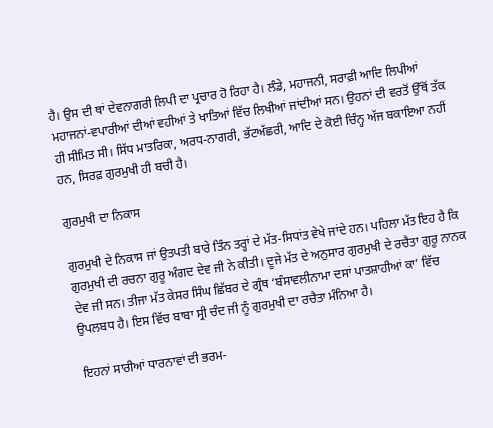ਹੈ। ਉਸ ਦੀ ਥਾਂ ਦੇਵਨਾਗਰੀ ਲਿਪੀ ਦਾ ਪ੍ਰਚਾਰ ਹੋ ਰਿਹਾ ਹੈ। ਲੰਡੇ, ਮਹਾਜਨੀ, ਸਰਾਫ਼ੀ ਆਦਿ ਲਿਪੀਆਂ ਮਹਾਜਨਾਂ-ਵਪਾਰੀਆਂ ਦੀਆਂ ਵਹੀਆਂ ਤੇ ਖਾਤਿਆਂ ਵਿੱਚ ਲਿਖੀਆਂ ਜਾਂਦੀਆਂ ਸਨ। ਉਹਨਾਂ ਦੀ ਵਰਤੋਂ ਉੱਥੋਂ ਤੱਕ ਹੀ ਸੀਮਿਤ ਸੀ। ਸਿੱਧ ਮਾਤਰਿਕਾ, ਅਰਧ-ਨਾਗਰੀ, ਭੱਟਅੱਛਰੀ, ਆਦਿ ਦੇ ਕੋਈ ਚਿੰਨ੍ਹ ਅੱਜ ਬਕਾਇਆ ਨਹੀਂ ਹਨ, ਸਿਰਫ਼ ਗੁਰਮੁਖੀ ਹੀ ਬਚੀ ਹੈ।

ਗੁਰਮੁਖੀ ਦਾ ਨਿਕਾਸ

ਗੁਰਮੁਖੀ ਦੇ ਨਿਕਾਸ ਜਾਂ ਉਤਪਤੀ ਬਾਰੇ ਤਿੰਨ ਤਰ੍ਹਾਂ ਦੇ ਮੱਤ-ਸਿਧਾਂਤ ਵੇਖੇ ਜਾਂਦੇ ਹਨ। ਪਹਿਲਾ ਮੱਤ ਇਹ ਹੈ ਕਿ ਗੁਰਮੁਖੀ ਦੀ ਰਚਨਾ ਗੁਰੂ ਅੰਗਦ ਦੇਵ ਜੀ ਨੇ ਕੀਤੀ। ਦੂਜੇ ਮੱਤ ਦੇ ਅਨੁਸਾਰ ਗੁਰਮੁਖੀ ਦੇ ਰਚੈਤਾ ਗੁਰੂ ਨਾਨਕ ਦੇਵ ਜੀ ਸਨ। ਤੀਜਾ ਮੱਤ ਕੇਸਰ ਸਿੰਘ ਛਿੱਬਰ ਦੇ ਗ੍ਰੰਥ ‘ਬੰਸਾਵਲੀਨਾਮਾ ਦਸਾਂ ਪਾਤਸ਼ਾਹੀਆਂ ਕਾ’ ਵਿੱਚ ਉਪਲਬਧ ਹੈ। ਇਸ ਵਿੱਚ ਬਾਬਾ ਸ੍ਰੀ ਚੰਦ ਜੀ ਨੂੰ ਗੁਰਮੁਖੀ ਦਾ ਰਚੈਤਾ ਮੰਨਿਆ ਹੈ।

ਇਹਨਾਂ ਸਾਰੀਆਂ ਧਾਰਨਾਵਾਂ ਦੀ ਭਰਮ-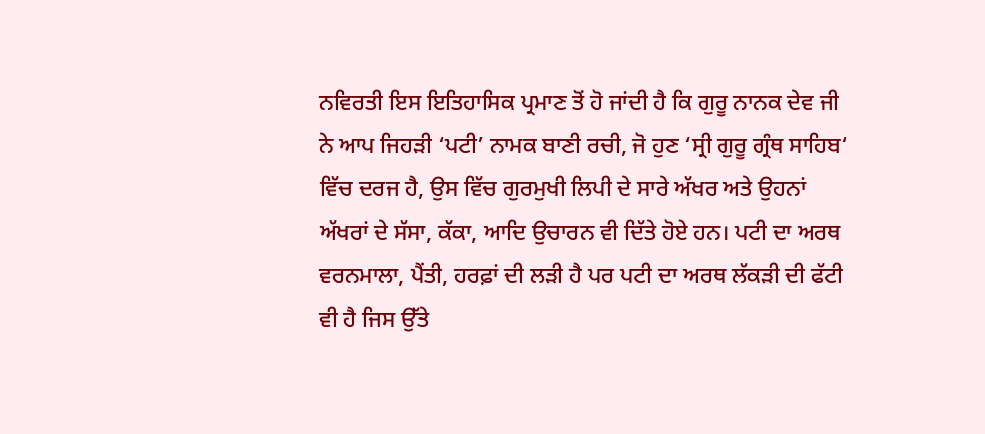ਨਵਿਰਤੀ ਇਸ ਇਤਿਹਾਸਿਕ ਪ੍ਰਮਾਣ ਤੋਂ ਹੋ ਜਾਂਦੀ ਹੈ ਕਿ ਗੁਰੂ ਨਾਨਕ ਦੇਵ ਜੀ ਨੇ ਆਪ ਜਿਹੜੀ ‘ਪਟੀ’ ਨਾਮਕ ਬਾਣੀ ਰਚੀ, ਜੋ ਹੁਣ ‘ਸ੍ਰੀ ਗੁਰੂ ਗ੍ਰੰਥ ਸਾਹਿਬ‘ ਵਿੱਚ ਦਰਜ ਹੈ, ਉਸ ਵਿੱਚ ਗੁਰਮੁਖੀ ਲਿਪੀ ਦੇ ਸਾਰੇ ਅੱਖਰ ਅਤੇ ਉਹਨਾਂ ਅੱਖਰਾਂ ਦੇ ਸੱਸਾ, ਕੱਕਾ, ਆਦਿ ਉਚਾਰਨ ਵੀ ਦਿੱਤੇ ਹੋਏ ਹਨ। ਪਟੀ ਦਾ ਅਰਥ ਵਰਨਮਾਲਾ, ਪੈਂਤੀ, ਹਰਫ਼ਾਂ ਦੀ ਲੜੀ ਹੈ ਪਰ ਪਟੀ ਦਾ ਅਰਥ ਲੱਕੜੀ ਦੀ ਫੱਟੀ ਵੀ ਹੈ ਜਿਸ ਉੱਤੇ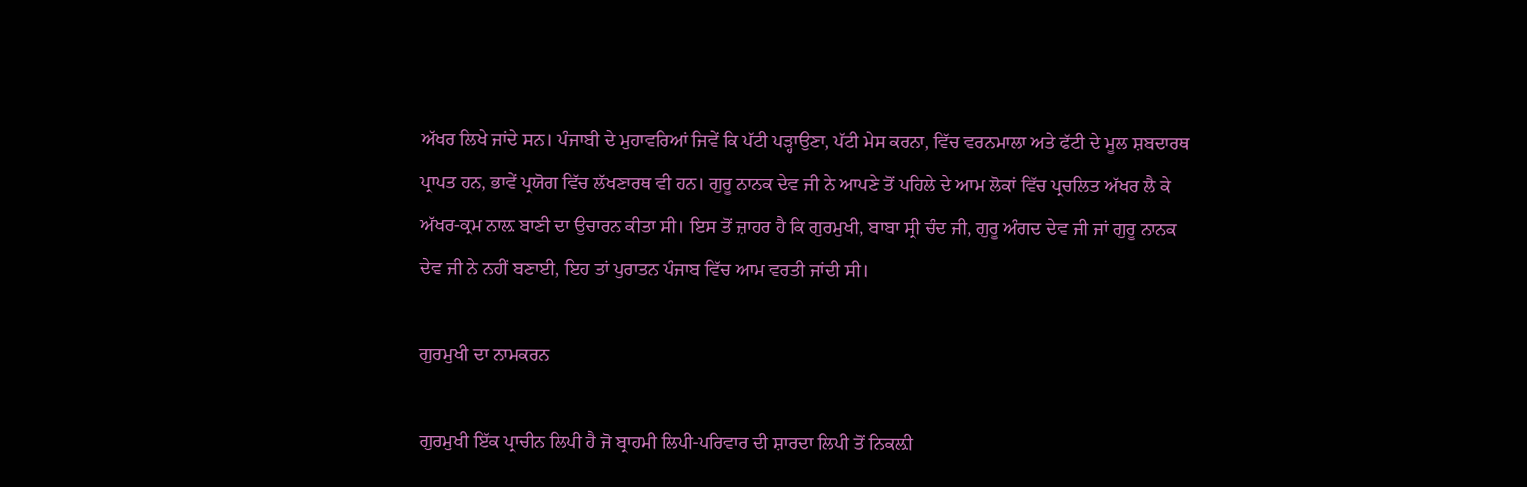ਅੱਖਰ ਲਿਖੇ ਜਾਂਦੇ ਸਨ। ਪੰਜਾਬੀ ਦੇ ਮੁਹਾਵਰਿਆਂ ਜਿਵੇਂ ਕਿ ਪੱਟੀ ਪੜ੍ਹਾਉਣਾ, ਪੱਟੀ ਮੇਸ ਕਰਨਾ, ਵਿੱਚ ਵਰਨਮਾਲਾ ਅਤੇ ਫੱਟੀ ਦੇ ਮੂਲ ਸ਼ਬਦਾਰਥ ਪ੍ਰਾਪਤ ਹਨ, ਭਾਵੇਂ ਪ੍ਰਯੋਗ ਵਿੱਚ ਲੱਖਣਾਰਥ ਵੀ ਹਨ। ਗੁਰੂ ਨਾਨਕ ਦੇਵ ਜੀ ਨੇ ਆਪਣੇ ਤੋਂ ਪਹਿਲੇ ਦੇ ਆਮ ਲੋਕਾਂ ਵਿੱਚ ਪ੍ਰਚਲਿਤ ਅੱਖਰ ਲੈ ਕੇ ਅੱਖਰ-ਕ੍ਰਮ ਨਾਲ਼ ਬਾਣੀ ਦਾ ਉਚਾਰਨ ਕੀਤਾ ਸੀ। ਇਸ ਤੋਂ ਜ਼ਾਹਰ ਹੈ ਕਿ ਗੁਰਮੁਖੀ, ਬਾਬਾ ਸ੍ਰੀ ਚੰਦ ਜੀ, ਗੁਰੂ ਅੰਗਦ ਦੇਵ ਜੀ ਜਾਂ ਗੁਰੂ ਨਾਨਕ ਦੇਵ ਜੀ ਨੇ ਨਹੀਂ ਬਣਾਈ, ਇਹ ਤਾਂ ਪੁਰਾਤਨ ਪੰਜਾਬ ਵਿੱਚ ਆਮ ਵਰਤੀ ਜਾਂਦੀ ਸੀ।

ਗੁਰਮੁਖੀ ਦਾ ਨਾਮਕਰਨ

ਗੁਰਮੁਖੀ ਇੱਕ ਪ੍ਰਾਚੀਨ ਲਿਪੀ ਹੈ ਜੋ ਬ੍ਰਾਹਮੀ ਲਿਪੀ-ਪਰਿਵਾਰ ਦੀ ਸ਼ਾਰਦਾ ਲਿਪੀ ਤੋਂ ਨਿਕਲ਼ੀ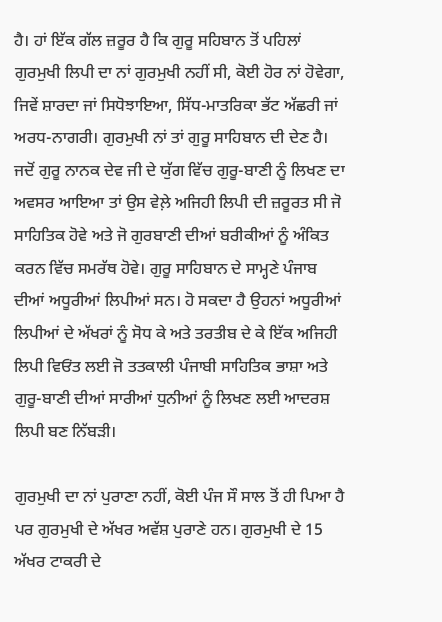ਹੈ। ਹਾਂ ਇੱਕ ਗੱਲ ਜ਼ਰੂਰ ਹੈ ਕਿ ਗੁਰੂ ਸਹਿਬਾਨ ਤੋਂ ਪਹਿਲਾਂ ਗੁਰਮੁਖੀ ਲਿਪੀ ਦਾ ਨਾਂ ਗੁਰਮੁਖੀ ਨਹੀਂ ਸੀ, ਕੋਈ ਹੋਰ ਨਾਂ ਹੋਵੇਗਾ, ਜਿਵੇਂ ਸ਼ਾਰਦਾ ਜਾਂ ਸਿਧੋਝਾਇਆ, ਸਿੱਧ-ਮਾਤਰਿਕਾ ਭੱਟ ਅੱਛਰੀ ਜਾਂ ਅਰਧ-ਨਾਗਰੀ। ਗੁਰਮੁਖੀ ਨਾਂ ਤਾਂ ਗੁਰੂ ਸਾਹਿਬਾਨ ਦੀ ਦੇਣ ਹੈ। ਜਦੋਂ ਗੁਰੂ ਨਾਨਕ ਦੇਵ ਜੀ ਦੇ ਯੁੱਗ ਵਿੱਚ ਗੁਰੂ-ਬਾਣੀ ਨੂੰ ਲਿਖਣ ਦਾ ਅਵਸਰ ਆਇਆ ਤਾਂ ਉਸ ਵੇਲ਼ੇ ਅਜਿਹੀ ਲਿਪੀ ਦੀ ਜ਼ਰੂਰਤ ਸੀ ਜੋ ਸਾਹਿਤਿਕ ਹੋਵੇ ਅਤੇ ਜੋ ਗੁਰਬਾਣੀ ਦੀਆਂ ਬਰੀਕੀਆਂ ਨੂੰ ਅੰਕਿਤ ਕਰਨ ਵਿੱਚ ਸਮਰੱਥ ਹੋਵੇ। ਗੁਰੂ ਸਾਹਿਬਾਨ ਦੇ ਸਾਮ੍ਹਣੇ ਪੰਜਾਬ ਦੀਆਂ ਅਧੂਰੀਆਂ ਲਿਪੀਆਂ ਸਨ। ਹੋ ਸਕਦਾ ਹੈ ਉਹਨਾਂ ਅਧੂਰੀਆਂ ਲਿਪੀਆਂ ਦੇ ਅੱਖਰਾਂ ਨੂੰ ਸੋਧ ਕੇ ਅਤੇ ਤਰਤੀਬ ਦੇ ਕੇ ਇੱਕ ਅਜਿਹੀ ਲਿਪੀ ਵਿਓਂਤ ਲਈ ਜੋ ਤਤਕਾਲੀ ਪੰਜਾਬੀ ਸਾਹਿਤਿਕ ਭਾਸ਼ਾ ਅਤੇ ਗੁਰੂ-ਬਾਣੀ ਦੀਆਂ ਸਾਰੀਆਂ ਧੁਨੀਆਂ ਨੂੰ ਲਿਖਣ ਲਈ ਆਦਰਸ਼ ਲਿਪੀ ਬਣ ਨਿੱਬੜੀ।

ਗੁਰਮੁਖੀ ਦਾ ਨਾਂ ਪੁਰਾਣਾ ਨਹੀਂ, ਕੋਈ ਪੰਜ ਸੌ ਸਾਲ ਤੋਂ ਹੀ ਪਿਆ ਹੈ ਪਰ ਗੁਰਮੁਖੀ ਦੇ ਅੱਖਰ ਅਵੱਸ਼ ਪੁਰਾਣੇ ਹਨ। ਗੁਰਮੁਖੀ ਦੇ 15 ਅੱਖਰ ਟਾਕਰੀ ਦੇ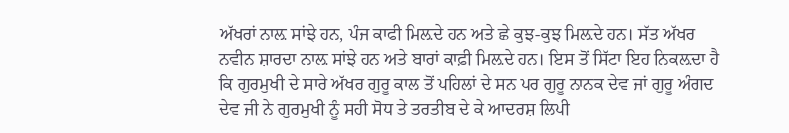ਅੱਖਰਾਂ ਨਾਲ਼ ਸਾਂਝੇ ਹਨ, ਪੰਜ ਕਾਫੀ ਮਿਲ਼ਦੇ ਹਨ ਅਤੇ ਛੇ ਕੁਝ-ਕੁਝ ਮਿਲ਼ਦੇ ਹਨ। ਸੱਤ ਅੱਖਰ ਨਵੀਨ ਸ਼ਾਰਦਾ ਨਾਲ਼ ਸਾਂਝੇ ਹਨ ਅਤੇ ਬਾਰਾਂ ਕਾਫ਼ੀ ਮਿਲ਼ਦੇ ਹਨ। ਇਸ ਤੋਂ ਸਿੱਟਾ ਇਹ ਨਿਕਲ਼ਦਾ ਹੈ ਕਿ ਗੁਰਮੁਖੀ ਦੇ ਸਾਰੇ ਅੱਖਰ ਗੁਰੂ ਕਾਲ ਤੋਂ ਪਹਿਲਾਂ ਦੇ ਸਨ ਪਰ ਗੁਰੂ ਨਾਨਕ ਦੇਵ ਜਾਂ ਗੁਰੂ ਅੰਗਦ ਦੇਵ ਜੀ ਨੇ ਗੁਰਮੁਖੀ ਨੂੰ ਸਹੀ ਸੋਧ ਤੇ ਤਰਤੀਬ ਦੇ ਕੇ ਆਦਰਸ਼ ਲਿਪੀ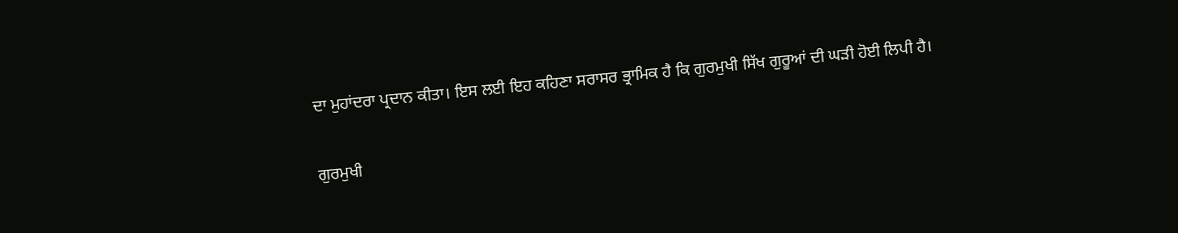ਦਾ ਮੁਹਾਂਦਰਾ ਪ੍ਰਦਾਨ ਕੀਤਾ। ਇਸ ਲਈ ਇਹ ਕਹਿਣਾ ਸਰਾਸਰ ਭ੍ਰਾਮਿਕ ਹੈ ਕਿ ਗੁਰਮੁਖੀ ਸਿੱਖ ਗੁਰੂਆਂ ਦੀ ਘੜੀ ਹੋਈ ਲਿਪੀ ਹੈ।

ਗੁਰਮੁਖੀ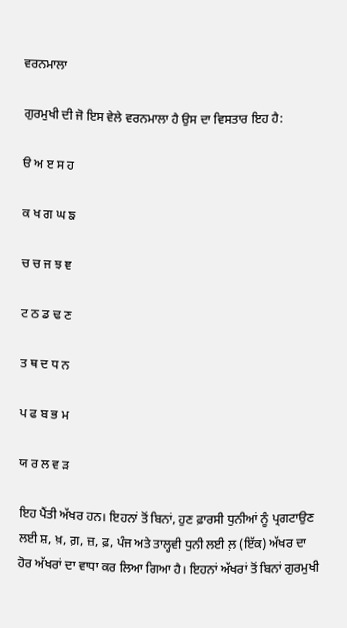ਵਰਨਮਾਲਾ

ਗੁਰਮੁਖੀ ਦੀ ਜੋ ਇਸ ਵੇਲੇ ਵਰਨਮਾਲਾ ਹੈ ਉਸ ਦਾ ਵਿਸਤਾਰ ਇਹ ਹੈ:

ੳ ਅ ੲ ਸ ਹ

ਕ ਖ ਗ ਘ ਙ

ਚ ਚ ਜ ਝ ਞ

ਟ ਠ ਡ ਢ ਣ

ਤ ਥ ਦ ਧ ਨ

ਪ ਫ ਬ ਭ ਮ

ਯ ਰ ਲ ਵ ੜ

ਇਹ ਪੈਂਤੀ ਅੱਖਰ ਹਨ। ਇਹਨਾਂ ਤੋਂ ਬਿਨਾਂ, ਹੁਣ ਫ਼ਾਰਸੀ ਧੁਨੀਆਂ ਨੂੰ ਪ੍ਰਗਟਾਉਣ ਲਈ ਸ਼, ਖ਼, ਗ਼, ਜ਼, ਫ਼, ਪੰਜ ਅਤੇ ਤਾਲ੍ਹਵੀ ਧੁਨੀ ਲਈ ਲ਼ (ਇੱਕ) ਅੱਖਰ ਦਾ ਹੋਰ ਅੱਖਰਾਂ ਦਾ ਵਾਧਾ ਕਰ ਲਿਆ ਗਿਆ ਹੈ। ਇਹਨਾਂ ਅੱਖਰਾਂ ਤੋਂ ਬਿਨਾਂ ਗੁਰਮੁਖੀ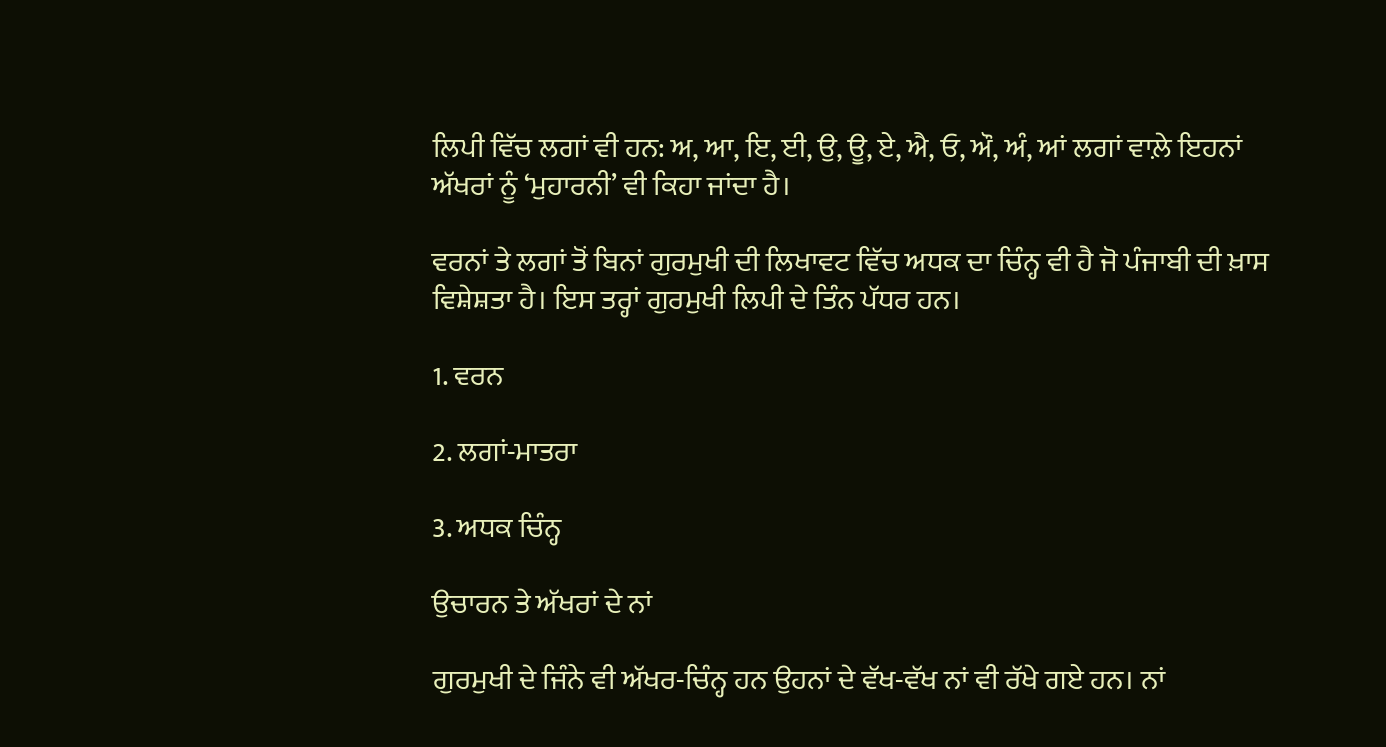ਲਿਪੀ ਵਿੱਚ ਲਗਾਂ ਵੀ ਹਨ: ਅ, ਆ, ਇ, ਈ, ਉ, ਊ, ਏ, ਐ, ਓ, ਔ, ਅੰ, ਆਂ ਲਗਾਂ ਵਾਲ਼ੇ ਇਹਨਾਂ ਅੱਖਰਾਂ ਨੂੰ ‘ਮੁਹਾਰਨੀ’ ਵੀ ਕਿਹਾ ਜਾਂਦਾ ਹੈ।

ਵਰਨਾਂ ਤੇ ਲਗਾਂ ਤੋਂ ਬਿਨਾਂ ਗੁਰਮੁਖੀ ਦੀ ਲਿਖਾਵਟ ਵਿੱਚ ਅਧਕ ਦਾ ਚਿੰਨ੍ਹ ਵੀ ਹੈ ਜੋ ਪੰਜਾਬੀ ਦੀ ਖ਼ਾਸ ਵਿਸ਼ੇਸ਼ਤਾ ਹੈ। ਇਸ ਤਰ੍ਹਾਂ ਗੁਰਮੁਖੀ ਲਿਪੀ ਦੇ ਤਿੰਨ ਪੱਧਰ ਹਨ।

1. ਵਰਨ

2. ਲਗਾਂ-ਮਾਤਰਾ

3. ਅਧਕ ਚਿੰਨ੍ਹ

ਉਚਾਰਨ ਤੇ ਅੱਖਰਾਂ ਦੇ ਨਾਂ

ਗੁਰਮੁਖੀ ਦੇ ਜਿੰਨੇ ਵੀ ਅੱਖਰ-ਚਿੰਨ੍ਹ ਹਨ ਉਹਨਾਂ ਦੇ ਵੱਖ-ਵੱਖ ਨਾਂ ਵੀ ਰੱਖੇ ਗਏ ਹਨ। ਨਾਂ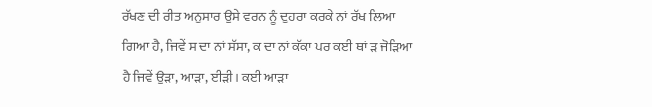ਰੱਖਣ ਦੀ ਰੀਤ ਅਨੁਸਾਰ ਉਸੇ ਵਰਨ ਨੂੰ ਦੁਹਰਾ ਕਰਕੇ ਨਾਂ ਰੱਖ ਲਿਆ ਗਿਆ ਹੈ, ਜਿਵੇਂ ਸ ਦਾ ਨਾਂ ਸੱਸਾ, ਕ ਦਾ ਨਾਂ ਕੱਕਾ ਪਰ ਕਈ ਥਾਂ ੜ ਜੋੜਿਆ ਹੈ ਜਿਵੇਂ ਉੜਾ, ਆੜਾ, ਈੜੀ। ਕਈ ਆੜਾ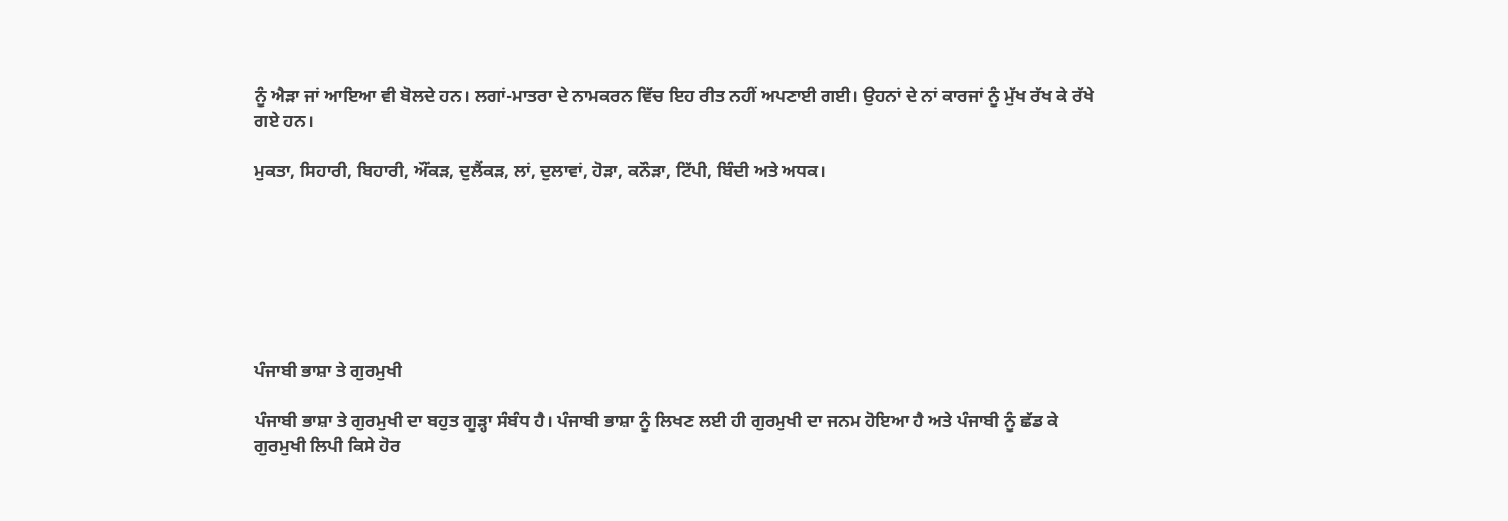ਨੂੰ ਐੜਾ ਜਾਂ ਆਇਆ ਵੀ ਬੋਲਦੇ ਹਨ। ਲਗਾਂ-ਮਾਤਰਾ ਦੇ ਨਾਮਕਰਨ ਵਿੱਚ ਇਹ ਰੀਤ ਨਹੀਂ ਅਪਣਾਈ ਗਈ। ਉਹਨਾਂ ਦੇ ਨਾਂ ਕਾਰਜਾਂ ਨੂੰ ਮੁੱਖ ਰੱਖ ਕੇ ਰੱਖੇ ਗਏ ਹਨ।

ਮੁਕਤਾ, ਸਿਹਾਰੀ, ਬਿਹਾਰੀ, ਔਂਕੜ, ਦੁਲੈਂਕੜ, ਲਾਂ, ਦੁਲਾਵਾਂ, ਹੋੜਾ, ਕਨੌੜਾ, ਟਿੱਪੀ, ਬਿੰਦੀ ਅਤੇ ਅਧਕ।







ਪੰਜਾਬੀ ਭਾਸ਼ਾ ਤੇ ਗੁਰਮੁਖੀ

ਪੰਜਾਬੀ ਭਾਸ਼ਾ ਤੇ ਗੁਰਮੁਖੀ ਦਾ ਬਹੁਤ ਗੂੜ੍ਹਾ ਸੰਬੰਧ ਹੈ। ਪੰਜਾਬੀ ਭਾਸ਼ਾ ਨੂੰ ਲਿਖਣ ਲਈ ਹੀ ਗੁਰਮੁਖੀ ਦਾ ਜਨਮ ਹੋਇਆ ਹੈ ਅਤੇ ਪੰਜਾਬੀ ਨੂੰ ਛੱਡ ਕੇ ਗੁਰਮੁਖੀ ਲਿਪੀ ਕਿਸੇ ਹੋਰ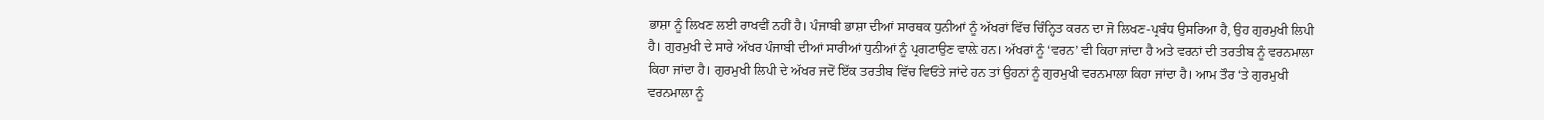ਭਾਸ਼ਾ ਨੂੰ ਲਿਖਣ ਲਈ ਰਾਖਵੀਂ ਨਹੀਂ ਹੈ। ਪੰਜਾਬੀ ਭਾਸ਼ਾ ਦੀਆਂ ਸਾਰਥਕ ਧੁਨੀਆਂ ਨੂੰ ਅੱਖਰਾਂ ਵਿੱਚ ਚਿੰਨ੍ਹਿਤ ਕਰਨ ਦਾ ਜੋ ਲਿਖਣ-ਪ੍ਰਬੰਧ ਉਸਰਿਆ ਹੈ, ਉਹ ਗੁਰਮੁਖੀ ਲਿਪੀ ਹੈ। ਗੁਰਮੁਖੀ ਦੇ ਸਾਰੇ ਅੱਖਰ ਪੰਜਾਬੀ ਦੀਆਂ ਸਾਰੀਆਂ ਧੁਨੀਆਂ ਨੂੰ ਪ੍ਰਗਟਾਉਣ ਵਾਲ਼ੇ ਹਨ। ਅੱਖਰਾਂ ਨੂੰ ‘ਵਰਨ’ ਵੀ ਕਿਹਾ ਜਾਂਦਾ ਹੈ ਅਤੇ ਵਰਨਾਂ ਦੀ ਤਰਤੀਬ ਨੂੰ ਵਰਨਮਾਲਾ ਕਿਹਾ ਜਾਂਦਾ ਹੈ। ਗੁਰਮੁਖੀ ਲਿਪੀ ਦੇ ਅੱਖਰ ਜਦੋਂ ਇੱਕ ਤਰਤੀਬ ਵਿੱਚ ਵਿਓਂਤੇ ਜਾਂਦੇ ਹਨ ਤਾਂ ਉਹਨਾਂ ਨੂੰ ਗੁਰਮੁਖੀ ਵਰਨਮਾਲਾ ਕਿਹਾ ਜਾਂਦਾ ਹੈ। ਆਮ ਤੌਰ ‘ਤੇ ਗੁਰਮੁਖੀ ਵਰਨਮਾਲਾ ਨੂੰ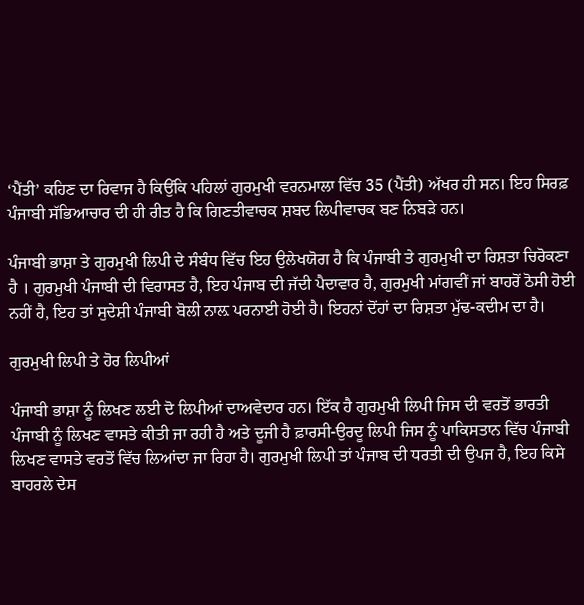‘ਪੈਂਤੀ’ ਕਹਿਣ ਦਾ ਰਿਵਾਜ ਹੈ ਕਿਉਂਕਿ ਪਹਿਲਾਂ ਗੁਰਮੁਖੀ ਵਰਨਮਾਲਾ ਵਿੱਚ 35 (ਪੈਂਤੀ) ਅੱਖਰ ਹੀ ਸਨ। ਇਹ ਸਿਰਫ਼ ਪੰਜਾਬੀ ਸੱਭਿਆਚਾਰ ਦੀ ਹੀ ਰੀਤ ਹੈ ਕਿ ਗਿਣਤੀਵਾਚਕ ਸ਼ਬਦ ਲਿਪੀਵਾਚਕ ਬਣ ਨਿਬੜੇ ਹਨ।

ਪੰਜਾਬੀ ਭਾਸ਼ਾ ਤੇ ਗੁਰਮੁਖੀ ਲਿਪੀ ਦੇ ਸੰਬੰਧ ਵਿੱਚ ਇਹ ਉਲੇਖਯੋਗ ਹੈ ਕਿ ਪੰਜਾਬੀ ਤੇ ਗੁਰਮੁਖੀ ਦਾ ਰਿਸ਼ਤਾ ਚਿਰੋਕਣਾ ਹੈ । ਗੁਰਮੁਖੀ ਪੰਜਾਬੀ ਦੀ ਵਿਰਾਸਤ ਹੈ, ਇਹ ਪੰਜਾਬ ਦੀ ਜੱਦੀ ਪੈਦਾਵਾਰ ਹੈ, ਗੁਰਮੁਖੀ ਮਾਂਗਵੀਂ ਜਾਂ ਬਾਹਰੋਂ ਠੋਸੀ ਹੋਈ ਨਹੀਂ ਹੈ, ਇਹ ਤਾਂ ਸੁਦੇਸ਼ੀ ਪੰਜਾਬੀ ਬੋਲੀ ਨਾਲ਼ ਪਰਨਾਈ ਹੋਈ ਹੈ। ਇਹਨਾਂ ਦੋਂਹਾਂ ਦਾ ਰਿਸ਼ਤਾ ਮੁੱਢ-ਕਦੀਮ ਦਾ ਹੈ।

ਗੁਰਮੁਖੀ ਲਿਪੀ ਤੇ ਹੋਰ ਲਿਪੀਆਂ

ਪੰਜਾਬੀ ਭਾਸ਼ਾ ਨੂੰ ਲਿਖਣ ਲਈ ਦੋ ਲਿਪੀਆਂ ਦਾਅਵੇਦਾਰ ਹਨ। ਇੱਕ ਹੈ ਗੁਰਮੁਖੀ ਲਿਪੀ ਜਿਸ ਦੀ ਵਰਤੋਂ ਭਾਰਤੀ ਪੰਜਾਬੀ ਨੂੰ ਲਿਖਣ ਵਾਸਤੇ ਕੀਤੀ ਜਾ ਰਹੀ ਹੈ ਅਤੇ ਦੂਜੀ ਹੈ ਫ਼ਾਰਸੀ-ਉਰਦੂ ਲਿਪੀ ਜਿਸ ਨੂੰ ਪਾਕਿਸਤਾਨ ਵਿੱਚ ਪੰਜਾਬੀ ਲਿਖਣ ਵਾਸਤੇ ਵਰਤੋਂ ਵਿੱਚ ਲਿਆਂਦਾ ਜਾ ਰਿਹਾ ਹੈ। ਗੁਰਮੁਖੀ ਲਿਪੀ ਤਾਂ ਪੰਜਾਬ ਦੀ ਧਰਤੀ ਦੀ ਉਪਜ ਹੈ, ਇਹ ਕਿਸੇ ਬਾਹਰਲੇ ਦੇਸ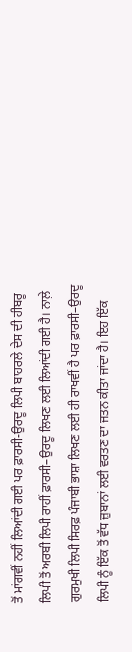ਤੋਂ ਮਾਂਗਵੀਂ ਨਹੀਂ ਲਿਆਂਦੀ ਗਈ ਪਰ ਫ਼ਾਰਸੀ-ਉਰਦੂ ਲਿਪੀ ਬਾਹਰਲੇ ਦੇਸ ਦੀ ਹੀਬਰੂ ਲਿਪੀ ਤੋਂ ਅਰਬੀ ਲਿਪੀ ਰਾਹੀਂ ਫ਼ਾਰਸੀ–ਉਰਦੂ ਲਿਖਣ ਲਈ ਲਿਆਂਦੀ ਗਈ ਹੈ। ਨਾਲ਼ੇ ਗੁਰਮੁਖੀ ਲਿਪੀ ਸਿਰਫ਼ ਪੰਜਾਬੀ ਭਾਸ਼ਾ ਲਿਖਣ ਲਈ ਹੀ ਰਾਖਵੀਂ ਹੈ ਪਰ ਫ਼ਾਰਸੀ–ਉਰਦੂ ਲਿਪੀ ਨੂੰ ਇੱਕ ਤੋਂ ਵੱਧ ਜ਼ੁਬਾਨਾਂ ਲਈ ਵਰਤਣ ਦਾ ਜਤਨ ਕੀਤਾ ਜਾਂਦਾ ਹੈ। ਇਹ ਇੱਕ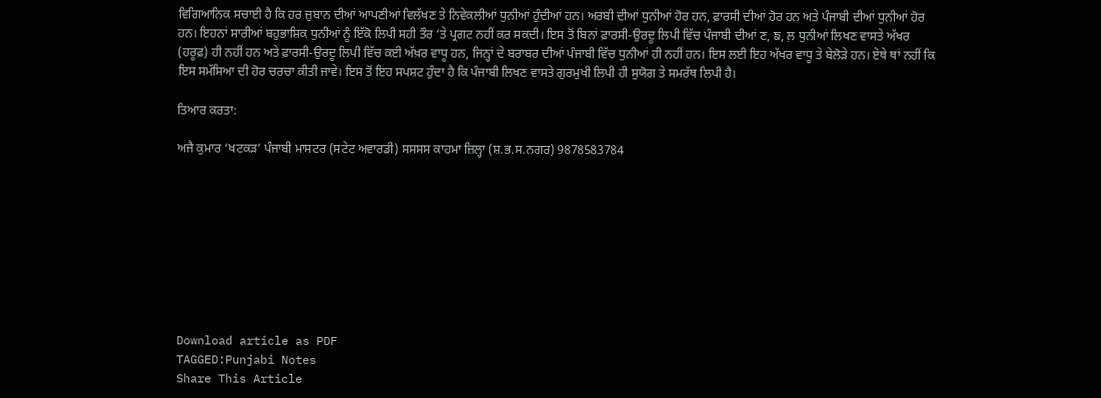ਵਿਗਿਆਨਿਕ ਸਚਾਈ ਹੈ ਕਿ ਹਰ ਜ਼ੁਬਾਨ ਦੀਆਂ ਆਪਣੀਆਂ ਵਿਲੱਖਣ ਤੇ ਨਿਵੇਕਲੀਆਂ ਧੁਨੀਆਂ ਹੁੰਦੀਆਂ ਹਨ। ਅਰਬੀ ਦੀਆਂ ਧੁਨੀਆਂ ਹੋਰ ਹਨ, ਫ਼ਾਰਸੀ ਦੀਆਂ ਹੋਰ ਹਨ ਅਤੇ ਪੰਜਾਬੀ ਦੀਆਂ ਧੁਨੀਆਂ ਹੋਰ ਹਨ। ਇਹਨਾਂ ਸਾਰੀਆਂ ਬਹੁਭਾਸ਼ਿਕ ਧੁਨੀਆਂ ਨੂੰ ਇੱਕੋ ਲਿਪੀ ਸਹੀ ਤੌਰ ‘ਤੇ ਪ੍ਰਗਟ ਨਹੀਂ ਕਰ ਸਕਦੀ। ਇਸ ਤੋਂ ਬਿਨਾਂ ਫ਼ਾਰਸੀ-ਉਰਦੂ ਲਿਪੀ ਵਿੱਚ ਪੰਜਾਬੀ ਦੀਆਂ ਣ, ਙ, ਲ਼ ਧੁਨੀਆਂ ਲਿਖਣ ਵਾਸਤੇ ਅੱਖਰ (ਹਰੂਫ਼) ਹੀ ਨਹੀਂ ਹਨ ਅਤੇ ਫ਼ਾਰਸੀ-ਉਰਦੂ ਲਿਪੀ ਵਿੱਚ ਕਈ ਅੱਖ਼ਰ ਵਾਧੂ ਹਨ, ਜਿਨ੍ਹਾਂ ਦੇ ਬਰਾਬਰ ਦੀਆਂ ਪੰਜਾਬੀ ਵਿੱਚ ਧੁਨੀਆਂ ਹੀ ਨਹੀਂ ਹਨ। ਇਸ ਲਈ ਇਹ ਅੱਖਰ ਵਾਧੂ ਤੇ ਬੇਲੋੜੇ ਹਨ। ਏਥੇ ਥਾਂ ਨਹੀਂ ਕਿ ਇਸ ਸਮੱਸਿਆ ਦੀ ਹੋਰ ਚਰਚਾ ਕੀਤੀ ਜਾਵੇ। ਇਸ ਤੋਂ ਇਹ ਸਪਸ਼ਟ ਹੁੰਦਾ ਹੈ ਕਿ ਪੰਜਾਬੀ ਲਿਖਣ ਵਾਸਤੇ ਗੁਰਮੁਖੀ ਲਿਪੀ ਹੀ ਸੁਯੋਗ ਤੇ ਸਮਰੱਥ ਲਿਪੀ ਹੈ।

ਤਿਆਰ ਕਰਤਾ:

ਅਜੈ ਕੁਮਾਰ ‘ਖਟਕੜ’ ਪੰਜਾਬੀ ਮਾਸਟਰ (ਸਟੇਟ ਅਵਾਰਡੀ) ਸਸਸਸ ਕਾਹਮਾ ਜ਼ਿਲ੍ਹਾ (ਸ਼.ਭ.ਸ.ਨਗਰ) 9878583784









Download article as PDF
TAGGED:Punjabi Notes
Share This Article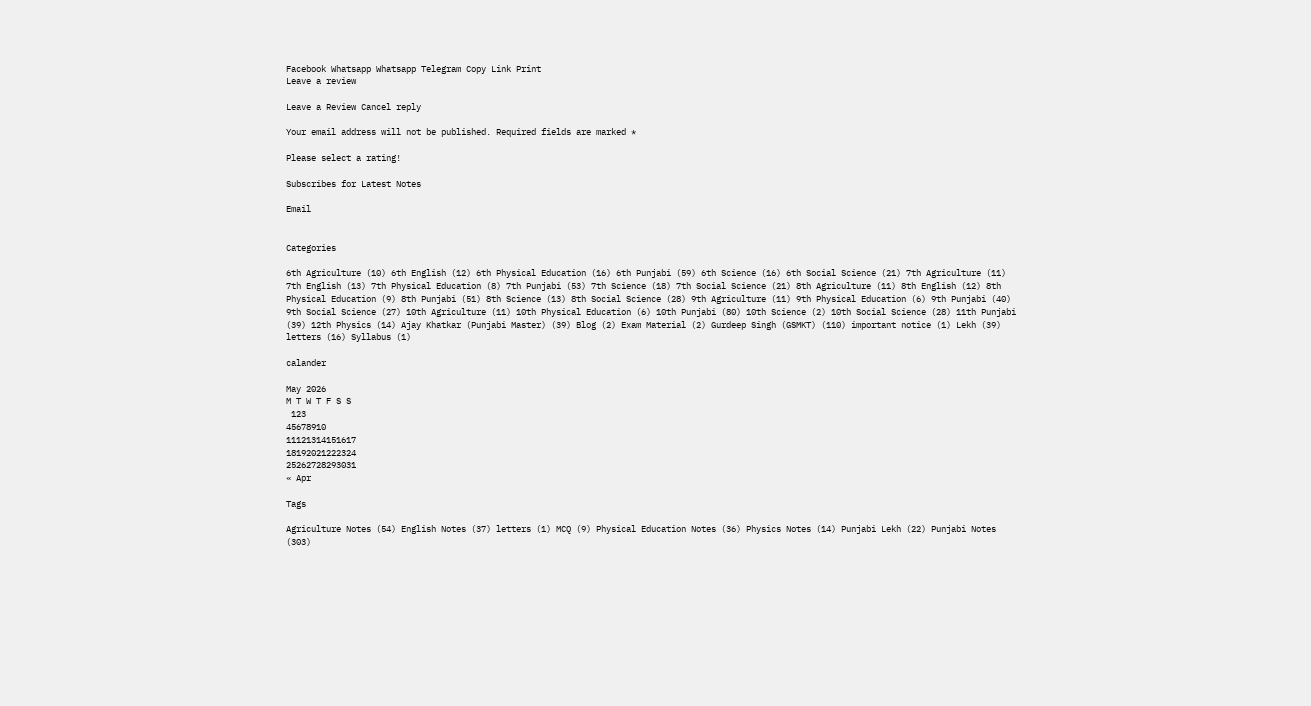Facebook Whatsapp Whatsapp Telegram Copy Link Print
Leave a review

Leave a Review Cancel reply

Your email address will not be published. Required fields are marked *

Please select a rating!

Subscribes for Latest Notes

Email


Categories

6th Agriculture (10) 6th English (12) 6th Physical Education (16) 6th Punjabi (59) 6th Science (16) 6th Social Science (21) 7th Agriculture (11) 7th English (13) 7th Physical Education (8) 7th Punjabi (53) 7th Science (18) 7th Social Science (21) 8th Agriculture (11) 8th English (12) 8th Physical Education (9) 8th Punjabi (51) 8th Science (13) 8th Social Science (28) 9th Agriculture (11) 9th Physical Education (6) 9th Punjabi (40) 9th Social Science (27) 10th Agriculture (11) 10th Physical Education (6) 10th Punjabi (80) 10th Science (2) 10th Social Science (28) 11th Punjabi (39) 12th Physics (14) Ajay Khatkar (Punjabi Master) (39) Blog (2) Exam Material (2) Gurdeep Singh (GSMKT) (110) important notice (1) Lekh (39) letters (16) Syllabus (1)

calander

May 2026
M T W T F S S
 123
45678910
11121314151617
18192021222324
25262728293031
« Apr

Tags

Agriculture Notes (54) English Notes (37) letters (1) MCQ (9) Physical Education Notes (36) Physics Notes (14) Punjabi Lekh (22) Punjabi Notes (303)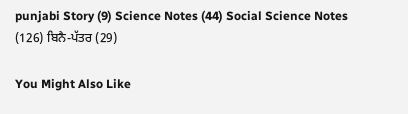punjabi Story (9) Science Notes (44) Social Science Notes (126) ਬਿਨੈ-ਪੱਤਰ (29)

You Might Also Like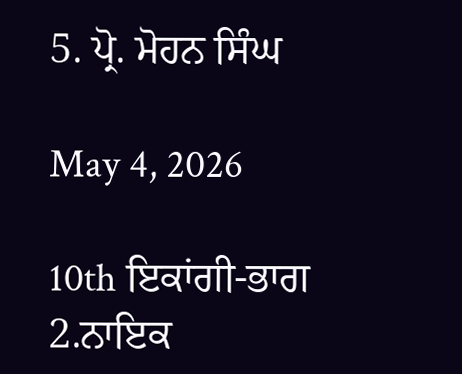5. ਪ੍ਰੋ. ਮੋਹਨ ਸਿੰਘ

May 4, 2026

10th ਇਕਾਂਗੀ-ਭਾਗ 2.ਨਾਇਕ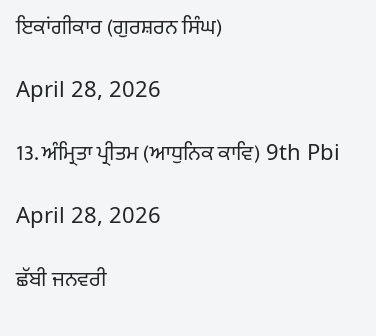ਇਕਾਂਗੀਕਾਰ (ਗੁਰਸ਼ਰਨ ਸਿੰਘ)

April 28, 2026

13. ਅੰਮ੍ਰਿਤਾ ਪ੍ਰੀਤਮ (ਆਧੁਨਿਕ ਕਾਵਿ) 9th Pbi

April 28, 2026

ਛੱਬੀ ਜਨਵਰੀ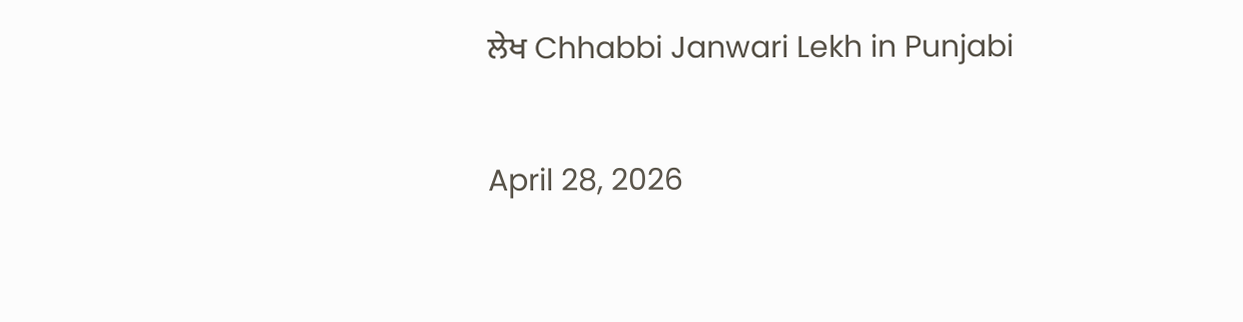ਲੇਖ Chhabbi Janwari Lekh in Punjabi

April 28, 2026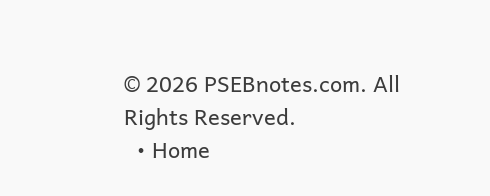© 2026 PSEBnotes.com. All Rights Reserved.
  • Home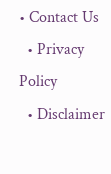• Contact Us
  • Privacy Policy
  • Disclaimer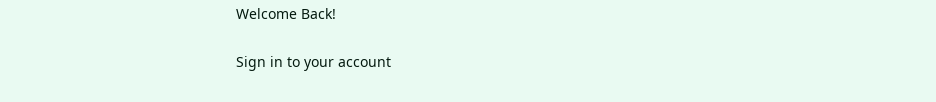Welcome Back!

Sign in to your account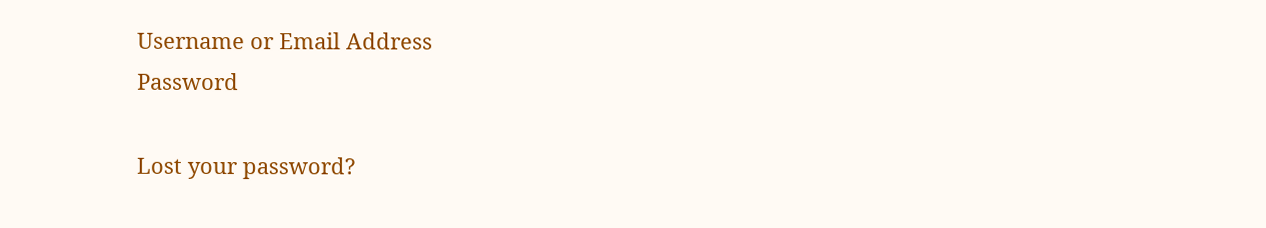Username or Email Address
Password

Lost your password?